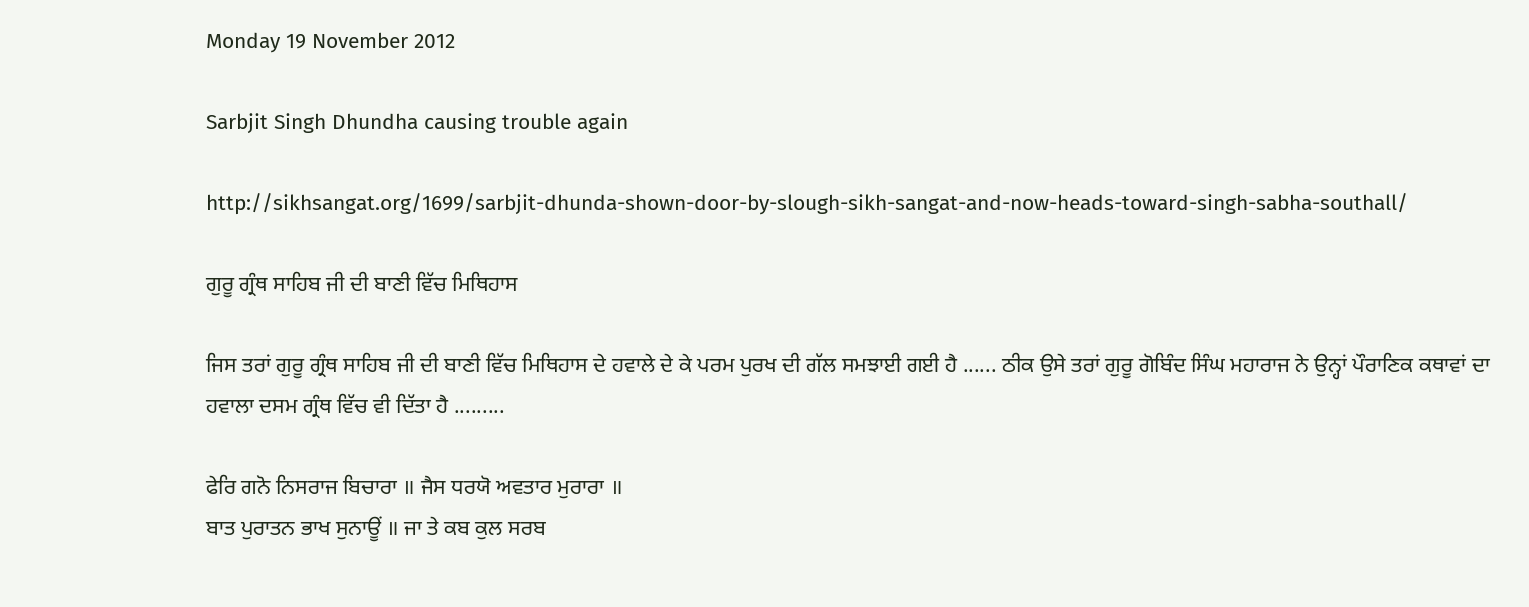Monday 19 November 2012

Sarbjit Singh Dhundha causing trouble again

http://sikhsangat.org/1699/sarbjit-dhunda-shown-door-by-slough-sikh-sangat-and-now-heads-toward-singh-sabha-southall/

ਗੁਰੂ ਗ੍ਰੰਥ ਸਾਹਿਬ ਜੀ ਦੀ ਬਾਣੀ ਵਿੱਚ ਮਿਥਿਹਾਸ

ਜਿਸ ਤਰਾਂ ਗੁਰੂ ਗ੍ਰੰਥ ਸਾਹਿਬ ਜੀ ਦੀ ਬਾਣੀ ਵਿੱਚ ਮਿਥਿਹਾਸ ਦੇ ਹਵਾਲੇ ਦੇ ਕੇ ਪਰਮ ਪੁਰਖ ਦੀ ਗੱਲ ਸਮਝਾਈ ਗਈ ਹੈ ...... ਠੀਕ ਉਸੇ ਤਰਾਂ ਗੁਰੂ ਗੋਬਿੰਦ ਸਿੰਘ ਮਹਾਰਾਜ ਨੇ ਉਨ੍ਹਾਂ ਪੌਰਾਣਿਕ ਕਥਾਵਾਂ ਦਾ ਹਵਾਲਾ ਦਸਮ ਗ੍ਰੰਥ ਵਿੱਚ ਵੀ ਦਿੱਤਾ ਹੈ .........

ਫੇਰਿ ਗਨੋ ਨਿਸਰਾਜ ਬਿਚਾਰਾ ॥ ਜੈਸ ਧਰਯੋ ਅਵਤਾਰ ਮੁਰਾਰਾ ॥
ਬਾਤ ਪੁਰਾਤਨ ਭਾਖ ਸੁਨਾਊਂ ॥ ਜਾ ਤੇ ਕਬ ਕੁਲ ਸਰਬ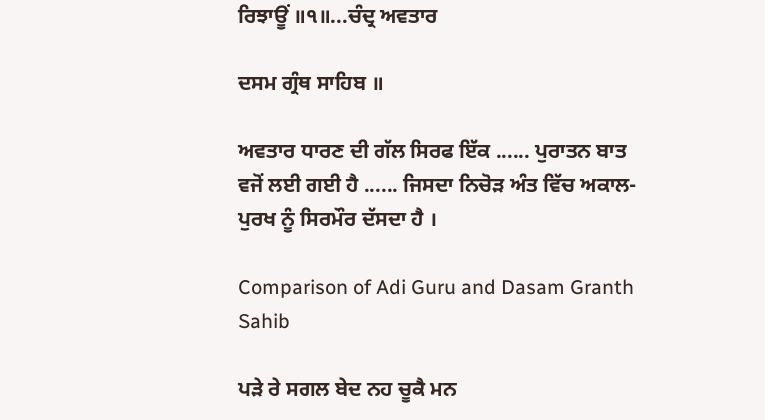ਰਿਝਾਊਂ ॥੧॥...ਚੰਦ੍ਰ ਅਵਤਾਰ

ਦਸਮ ਗ੍ਰੰਥ ਸਾਹਿਬ ॥

ਅਵਤਾਰ ਧਾਰਣ ਦੀ ਗੱਲ ਸਿਰਫ ਇੱਕ ...... ਪੁਰਾਤਨ ਬਾਤ ਵਜੋਂ ਲਈ ਗਈ ਹੈ ...... ਜਿਸਦਾ ਨਿਚੋੜ ਅੰਤ ਵਿੱਚ ਅਕਾਲ-ਪੁਰਖ ਨੂੰ ਸਿਰਮੌਰ ਦੱਸਦਾ ਹੈ ।

Comparison of Adi Guru and Dasam Granth Sahib

ਪੜੇ ਰੇ ਸਗਲ ਬੇਦ ਨਹ ਚੂਕੈ ਮਨ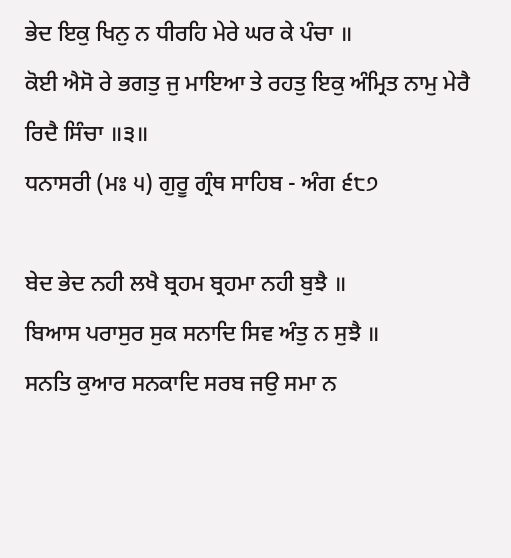ਭੇਦ ਇਕੁ ਖਿਨੁ ਨ ਧੀਰਹਿ ਮੇਰੇ ਘਰ ਕੇ ਪੰਚਾ ॥
ਕੋਈ ਐਸੋ ਰੇ ਭਗਤੁ ਜੁ ਮਾਇਆ ਤੇ ਰਹਤੁ ਇਕੁ ਅੰਮ੍ਰਿਤ ਨਾਮੁ ਮੇਰੈ ਰਿਦੈ ਸਿੰਚਾ ॥੩॥
ਧਨਾਸਰੀ (ਮਃ ੫) ਗੁਰੂ ਗ੍ਰੰਥ ਸਾਹਿਬ - ਅੰਗ ੬੮੭

ਬੇਦ ਭੇਦ ਨਹੀ ਲਖੈ ਬ੍ਰਹਮ ਬ੍ਰਹਮਾ ਨਹੀ ਬੁਝੈ ॥
ਬਿਆਸ ਪਰਾਸੁਰ ਸੁਕ ਸਨਾਦਿ ਸਿਵ ਅੰਤੁ ਨ ਸੁਝੈ ॥
ਸਨਤਿ ਕੁਆਰ ਸਨਕਾਦਿ ਸਰਬ ਜਉ ਸਮਾ ਨ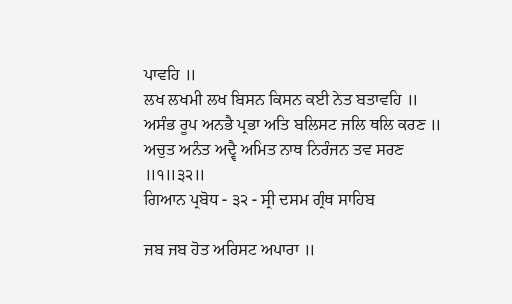ਪਾਵਹਿ ॥
ਲਖ ਲਖਮੀ ਲਖ ਬਿਸਨ ਕਿਸਨ ਕਈ ਨੇਤ ਬਤਾਵਹਿ ॥
ਅਸੰਭ ਰੂਪ ਅਨਭੈ ਪ੍ਰਭਾ ਅਤਿ ਬਲਿਸਟ ਜਲਿ ਥਲਿ ਕਰਣ ॥
ਅਚੁਤ ਅਨੰਤ ਅਦ੍ਵੈ ਅਮਿਤ ਨਾਥ ਨਿਰੰਜਨ ਤਵ ਸਰਣ ॥੧॥੩੨॥
ਗਿਆਨ ਪ੍ਰਬੋਧ - ੩੨ - ਸ੍ਰੀ ਦਸਮ ਗ੍ਰੰਥ ਸਾਹਿਬ

ਜਬ ਜਬ ਹੋਤ ਅਰਿਸਟ ਅਪਾਰਾ ॥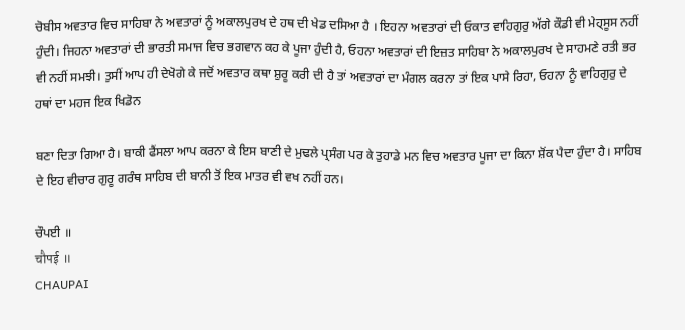ਚੋਬੀਸ ਅਵਤਾਰ ਵਿਚ ਸਾਹਿਬਾ ਨੇ ਅਵਤਾਰਾਂ ਨੂੰ ਅਕਾਲਪੁਰਖ ਦੇ ਹਥ ਦੀ ਖੇਡ ਦਸਿਆ ਹੈ । ਇਹਨਾ ਅਵਤਾਰਾਂ ਦੀ ਓਕਾਤ ਵਾਹਿਗੁਰੁ ਅੱਗੇ ਕੌਡੀ ਵੀ ਮੇਹ੍ਸੂਸ ਨਹੀਂ ਹੁੰਦੀ। ਜਿਹਨਾ ਅਵਤਾਰਾਂ ਦੀ ਭਾਰਤੀ ਸਮਾਜ ਵਿਚ ਭਗਵਾਨ ਕਹ ਕੇ ਪੂਜਾ ਹੁੰਦੀ ਹੈ, ਓਹਨਾ ਅਵਤਾਰਾਂ ਦੀ ਇਜ਼ਤ ਸਾਹਿਬਾ ਨੇ ਅਕਾਲਪੁਰਖ ਦੇ ਸਾਹਮਣੇ ਰਤੀ ਭਰ ਵੀ ਨਹੀਂ ਸਮਝੀ। ਤੁਸੀਂ ਆਪ ਹੀ ਦੇਖੋਗੇ ਕੇ ਜਦੋਂ ਅਵਤਾਰ ਕਥਾ ਸ਼ੁਰੂ ਕਰੀ ਦੀ ਹੈ ਤਾਂ ਅਵਤਾਰਾਂ ਦਾ ਮੰਗਲ ਕਰਨਾ ਤਾਂ ਇਕ ਪਾਸੇ ਰਿਹਾ, ਓਹਨਾ ਨੂੰ ਵਾਹਿਗੁਰੁ ਦੇ ਹਥਾਂ ਦਾ ਮਹਜ ਇਕ ਖਿਡੋਨ

ਬਣਾ ਦਿਤਾ ਗਿਆ ਹੈ। ਬਾਕੀ ਫੈਂਸਲਾ ਆਪ ਕਰਨਾ ਕੇ ਇਸ ਬਾਣੀ ਦੇ ਮੁਢਲੇ ਪ੍ਰਸੰਗ ਪਰ ਕੇ ਤੁਹਾਡੇ ਮਨ ਵਿਚ ਅਵਤਾਰ ਪੂਜਾ ਦਾ ਕਿਨਾ ਸ਼ੋਂਕ ਪੈਦਾ ਹੁੰਦਾ ਹੈ। ਸਾਹਿਬ ਦੇ ਇਹ ਵੀਚਾਰ ਗੁਰੂ ਗਰੰਥ ਸਾਹਿਬ ਦੀ ਬਾਨੀ ਤੋਂ ਇਕ ਮਾਤਰ ਵੀ ਵਖ ਨਹੀਂ ਹਨ।

ਚੌਪਈ ॥
चौपई ॥
CHAUPAI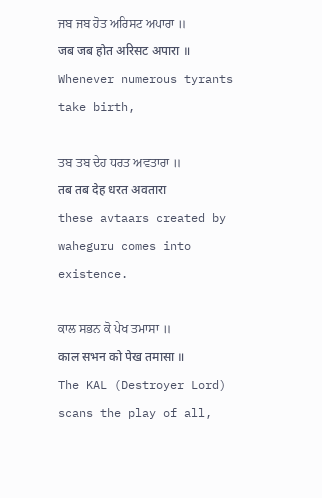ਜਬ ਜਬ ਹੋਤ ਅਰਿਸਟ ਅਪਾਰਾ ॥
जब जब होत अरिसट अपारा ॥
Whenever numerous tyrants take birth,

ਤਬ ਤਬ ਦੇਹ ਧਰਤ ਅਵਤਾਰਾ ॥
तब तब देह धरत अवतारा
these avtaars created by waheguru comes into existence.

ਕਾਲ ਸਭਨ ਕੋ ਪੇਖ ਤਮਾਸਾ ॥
काल सभन को पेख तमासा ॥
The KAL (Destroyer Lord) scans the play of all,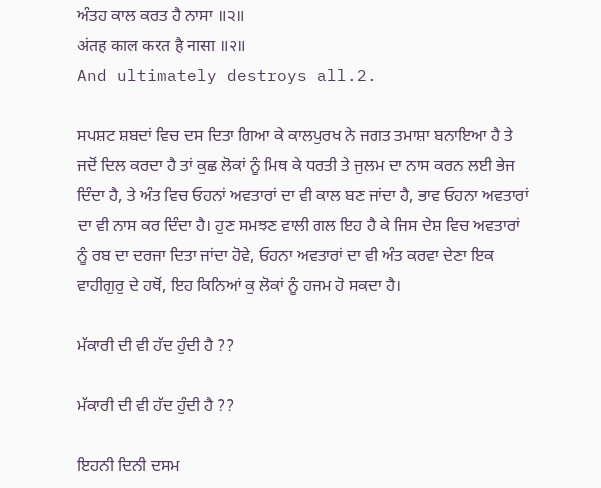ਅੰਤਹ ਕਾਲ ਕਰਤ ਹੈ ਨਾਸਾ ॥੨॥
अंतह काल करत है नासा ॥२॥
And ultimately destroys all.2.

ਸਪਸ਼ਟ ਸ਼ਬਦਾਂ ਵਿਚ ਦਸ ਦਿਤਾ ਗਿਆ ਕੇ ਕਾਲਪੁਰਖ ਨੇ ਜਗਤ ਤਮਾਸ਼ਾ ਬਨਾਇਆ ਹੈ ਤੇ ਜਦੋਂ ਦਿਲ ਕਰਦਾ ਹੈ ਤਾਂ ਕੁਛ ਲੋਕਾਂ ਨੂੰ ਮਿਥ ਕੇ ਧਰਤੀ ਤੇ ਜੁਲਮ ਦਾ ਨਾਸ ਕਰਨ ਲਈ ਭੇਜ ਦਿੰਦਾ ਹੈ, ਤੇ ਅੰਤ ਵਿਚ ਓਹਨਾਂ ਅਵਤਾਰਾਂ ਦਾ ਵੀ ਕਾਲ ਬਣ ਜਾਂਦਾ ਹੈ, ਭਾਵ ਓਹਨਾ ਅਵਤਾਰਾਂ ਦਾ ਵੀ ਨਾਸ ਕਰ ਦਿੰਦਾ ਹੈ। ਹੁਣ ਸਮਝਣ ਵਾਲੀ ਗਲ ਇਹ ਹੈ ਕੇ ਜਿਸ ਦੇਸ਼ ਵਿਚ ਅਵਤਾਰਾਂ ਨੂੰ ਰਬ ਦਾ ਦਰਜਾ ਦਿਤਾ ਜਾਂਦਾ ਹੋਵੇ, ਓਹਨਾ ਅਵਤਾਰਾਂ ਦਾ ਵੀ ਅੰਤ ਕਰਵਾ ਦੇਣਾ ਇਕ ਵਾਹੀਗੁਰੁ ਦੇ ਹਥੋਂ, ਇਹ ਕਿਨਿਆਂ ਕੁ ਲੋਕਾਂ ਨੂੰ ਹਜਮ ਹੋ ਸਕਦਾ ਹੈ।

ਮੱਕਾਰੀ ਦੀ ਵੀ ਹੱਦ ਹੁੰਦੀ ਹੈ ??

ਮੱਕਾਰੀ ਦੀ ਵੀ ਹੱਦ ਹੁੰਦੀ ਹੈ ??

ਇਹਨੀ ਦਿਨੀ ਦਸਮ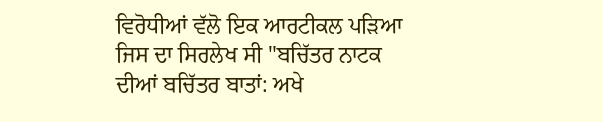ਵਿਰੋਧੀਆਂ ਵੱਲੋ ਇਕ ਆਰਟੀਕਲ ਪੜਿਆ ਜਿਸ ਦਾ ਸਿਰਲੇਖ ਸੀ "ਬਚਿੱਤਰ ਨਾਟਕ ਦੀਆਂ ਬਚਿੱਤਰ ਬਾਤਾਂ: ਅਖੇ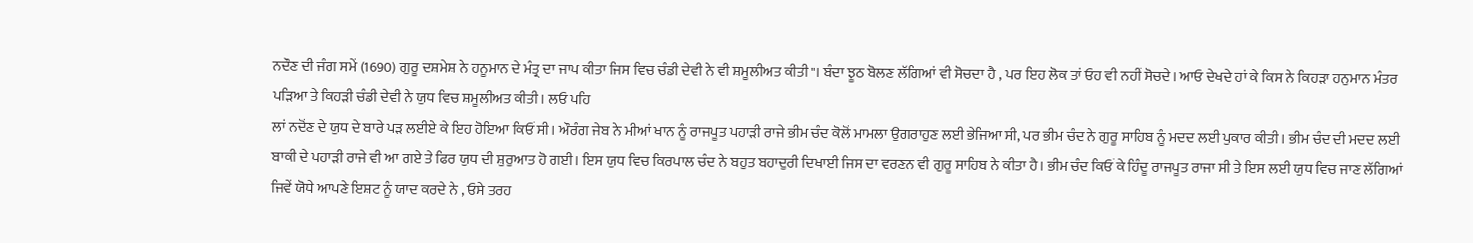ਨਦੌਣ ਦੀ ਜੰਗ ਸਮੇਂ (1690) ਗੁਰੂ ਦਸ਼ਮੇਸ਼ ਨੇ ਹਨੂਮਾਨ ਦੇ ਮੰਤ੍ਰ ਦਾ ਜਾਪ ਕੀਤਾ ਜਿਸ ਵਿਚ ਚੰਡੀ ਦੇਵੀ ਨੇ ਵੀ ਸ਼ਮੂਲੀਅਤ ਕੀਤੀ"। ਬੰਦਾ ਝੂਠ ਬੋਲਣ ਲੱਗਿਆਂ ਵੀ ਸੋਚਦਾ ਹੈ , ਪਰ ਇਹ ਲੋਕ ਤਾਂ ਓਹ ਵੀ ਨਹੀਂ ਸੋਚਦੇ। ਆਓ ਦੇਖਦੇ ਹਾਂ ਕੇ ਕਿਸ ਨੇ ਕਿਹੜਾ ਹਨੁਮਾਨ ਮੰਤਰ ਪੜਿਆ ਤੇ ਕਿਹੜੀ ਚੰਡੀ ਦੇਵੀ ਨੇ ਯੁਧ ਵਿਚ ਸ਼ਮੂਲੀਅਤ ਕੀਤੀ। ਲਓ ਪਹਿ
ਲਾਂ ਨਦੋਂਣ ਦੇ ਯੁਧ ਦੇ ਬਾਰੇ ਪੜ ਲਈਏ ਕੇ ਇਹ ਹੋਇਆ ਕਿਓਂ ਸੀ। ਔਰੰਗ ਜੇਬ ਨੇ ਮੀਆਂ ਖਾਨ ਨੂੰ ਰਾਜਪੂਤ ਪਹਾੜੀ ਰਾਜੇ ਭੀਮ ਚੰਦ ਕੋਲੋਂ ਮਾਮਲਾ ਉਗਰਾਹੁਣ ਲਈ ਭੇਜਿਆ ਸੀ, ਪਰ ਭੀਮ ਚੰਦ ਨੇ ਗੁਰੂ ਸਾਹਿਬ ਨੂੰ ਮਦਦ ਲਈ ਪੁਕਾਰ ਕੀਤੀ। ਭੀਮ ਚੰਦ ਦੀ ਮਦਦ ਲਈ ਬਾਕੀ ਦੇ ਪਹਾੜੀ ਰਾਜੇ ਵੀ ਆ ਗਏ ਤੇ ਫਿਰ ਯੁਧ ਦੀ ਸ਼ੁਰੁਆਤ ਹੋ ਗਈ। ਇਸ ਯੁਧ ਵਿਚ ਕਿਰਪਾਲ ਚੰਦ ਨੇ ਬਹੁਤ ਬਹਾਦੁਰੀ ਦਿਖਾਈ ਜਿਸ ਦਾ ਵਰਣਨ ਵੀ ਗੁਰੂ ਸਾਹਿਬ ਨੇ ਕੀਤਾ ਹੈ। ਭੀਮ ਚੰਦ ਕਿਓਂ ਕੇ ਹਿੰਦੂ ਰਾਜਪੂਤ ਰਾਜਾ ਸੀ ਤੇ ਇਸ ਲਈ ਯੁਧ ਵਿਚ ਜਾਣ ਲੱਗਿਆਂ ਜਿਵੇਂ ਯੋਧੇ ਆਪਣੇ ਇਸ਼ਟ ਨੂੰ ਯਾਦ ਕਰਦੇ ਨੇ , ਓਸੇ ਤਰਹ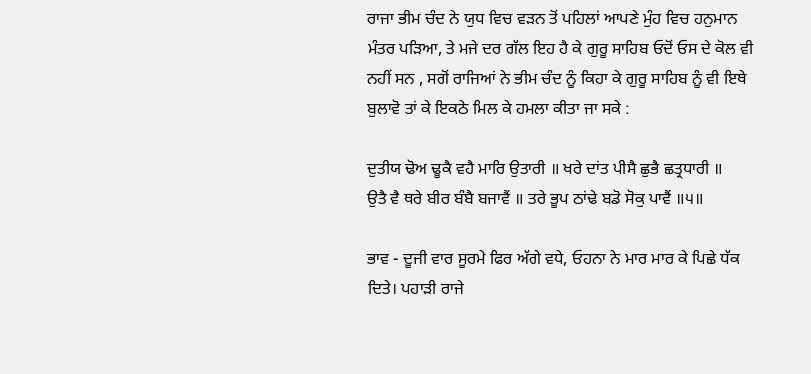ਰਾਜਾ ਭੀਮ ਚੰਦ ਨੇ ਯੁਧ ਵਿਚ ਵੜਨ ਤੋਂ ਪਹਿਲਾਂ ਆਪਣੇ ਮੁੰਹ ਵਿਚ ਹਨੁਮਾਨ ਮੰਤਰ ਪੜਿਆ, ਤੇ ਮਜੇ ਦਰ ਗੱਲ ਇਹ ਹੈ ਕੇ ਗੁਰੂ ਸਾਹਿਬ ਓਦੋਂ ਓਸ ਦੇ ਕੋਲ ਵੀ ਨਹੀਂ ਸਨ , ਸਗੋਂ ਰਾਜਿਆਂ ਨੇ ਭੀਮ ਚੰਦ ਨੂੰ ਕਿਹਾ ਕੇ ਗੁਰੂ ਸਾਹਿਬ ਨੂੰ ਵੀ ਇਥੇ ਬੁਲਾਵੋ ਤਾਂ ਕੇ ਇਕਠੇ ਮਿਲ ਕੇ ਹਮਲਾ ਕੀਤਾ ਜਾ ਸਕੇ :

ਦੁਤੀਯ ਢੋਅ ਢੂਕੈ ਵਹੈ ਮਾਰਿ ਉਤਾਰੀ ॥ ਖਰੇ ਦਾਂਤ ਪੀਸੈ ਛੁਭੈ ਛਤ੍ਰਧਾਰੀ ॥
ਉਤੈ ਵੈ ਥਰੇ ਬੀਰ ਬੰਬੈ ਬਜਾਵੈਂ ॥ ਤਰੇ ਭੂਪ ਠਾਂਢੇ ਬਡੋ ਸੋਕੁ ਪਾਵੈਂ ॥੫॥

ਭਾਵ - ਦੂਜੀ ਵਾਰ ਸੂਰਮੇ ਫਿਰ ਅੱਗੇ ਵਧੇ, ਓਹਨਾ ਨੇ ਮਾਰ ਮਾਰ ਕੇ ਪਿਛੇ ਧੱਕ ਦਿਤੇ। ਪਹਾੜੀ ਰਾਜੇ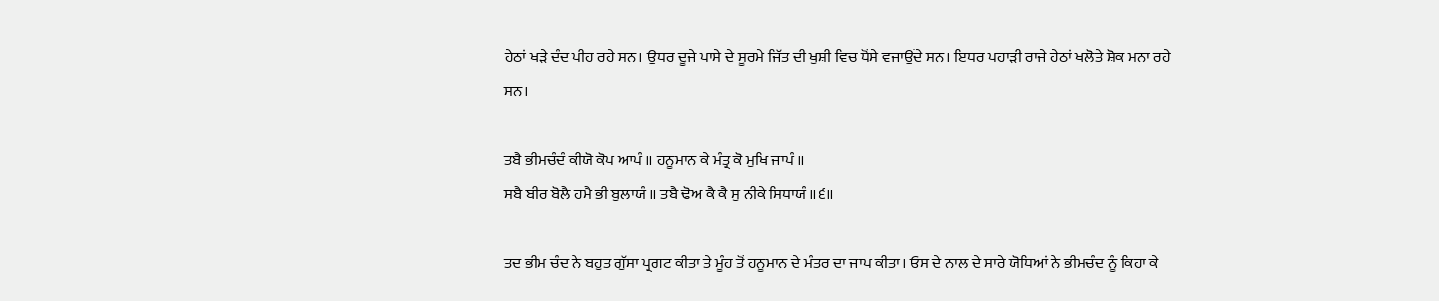ਹੇਠਾਂ ਖੜੇ ਦੰਦ ਪੀਹ ਰਹੇ ਸਨ। ਉਧਰ ਦੂਜੇ ਪਾਸੇ ਦੇ ਸੂਰਮੇ ਜਿੱਤ ਦੀ ਖੁਸ਼ੀ ਵਿਚ ਧੋਂਸੇ ਵਜਾਉਂਦੇ ਸਨ। ਇਧਰ ਪਹਾੜੀ ਰਾਜੇ ਹੇਠਾਂ ਖਲੋਤੇ ਸ਼ੋਕ ਮਨਾ ਰਹੇ ਸਨ।

ਤਬੈ ਭੀਮਚੰਦੰ ਕੀਯੋ ਕੋਪ ਆਪੰ ॥ ਹਨੂਮਾਨ ਕੇ ਮੰਤ੍ਰ ਕੋ ਮੁਖਿ ਜਾਪੰ ॥
ਸਬੈ ਬੀਰ ਬੋਲੈ ਹਮੈ ਭੀ ਬੁਲਾਯੰ ॥ ਤਬੈ ਢੋਅ ਕੈ ਕੈ ਸੁ ਨੀਕੇ ਸਿਧਾਯੰ ॥੬॥

ਤਦ ਭੀਮ ਚੰਦ ਨੇ ਬਹੁਤ ਗੁੱਸਾ ਪ੍ਰਗਟ ਕੀਤਾ ਤੇ ਮੂੰਹ ਤੋਂ ਹਨੂਮਾਨ ਦੇ ਮੰਤਰ ਦਾ ਜਾਪ ਕੀਤਾ। ਓਸ ਦੇ ਨਾਲ ਦੇ ਸਾਰੇ ਯੋਧਿਆਂ ਨੇ ਭੀਮਚੰਦ ਨੂੰ ਕਿਹਾ ਕੇ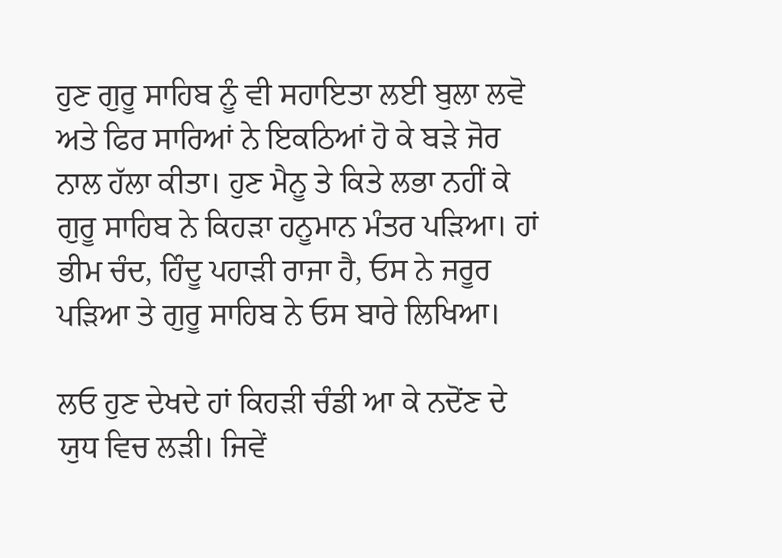ਹੁਣ ਗੁਰੂ ਸਾਹਿਬ ਨੂੰ ਵੀ ਸਹਾਇਤਾ ਲਈ ਬੁਲਾ ਲਵੋ ਅਤੇ ਫਿਰ ਸਾਰਿਆਂ ਨੇ ਇਕਠਿਆਂ ਹੋ ਕੇ ਬੜੇ ਜੋਰ ਨਾਲ ਹੱਲਾ ਕੀਤਾ। ਹੁਣ ਮੈਨੂ ਤੇ ਕਿਤੇ ਲਭਾ ਨਹੀਂ ਕੇ ਗੁਰੂ ਸਾਹਿਬ ਨੇ ਕਿਹੜਾ ਹਨੂਮਾਨ ਮੰਤਰ ਪੜਿਆ। ਹਾਂ ਭੀਮ ਚੰਦ, ਹਿੰਦੂ ਪਹਾੜੀ ਰਾਜਾ ਹੈ, ਓਸ ਨੇ ਜਰੂਰ ਪੜਿਆ ਤੇ ਗੁਰੂ ਸਾਹਿਬ ਨੇ ਓਸ ਬਾਰੇ ਲਿਖਿਆ।

ਲਓ ਹੁਣ ਦੇਖਦੇ ਹਾਂ ਕਿਹੜੀ ਚੰਡੀ ਆ ਕੇ ਨਦੋਂਣ ਦੇ ਯੁਧ ਵਿਚ ਲੜੀ। ਜਿਵੇਂ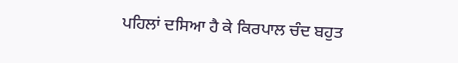ਪਹਿਲਾਂ ਦਸਿਆ ਹੈ ਕੇ ਕਿਰਪਾਲ ਚੰਦ ਬਹੁਤ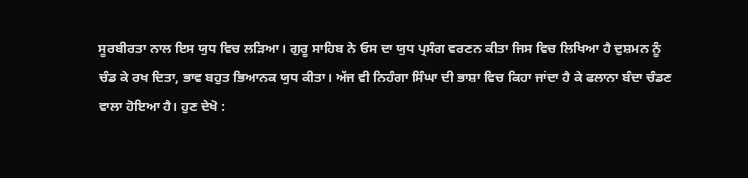ਸੂਰਬੀਰਤਾ ਨਾਲ ਇਸ ਯੁਧ ਵਿਚ ਲੜਿਆ। ਗੁਰੂ ਸਾਹਿਬ ਨੇ ਓਸ ਦਾ ਯੁਧ ਪ੍ਰਸੰਗ ਵਰਣਨ ਕੀਤਾ ਜਿਸ ਵਿਚ ਲਿਖਿਆ ਹੈ ਦੁਸ਼ਮਨ ਨੂੰ ਚੰਡ ਕੇ ਰਖ ਦਿਤਾ, ਭਾਵ ਬਹੁਤ ਭਿਆਨਕ ਯੁਧ ਕੀਤਾ। ਅੱਜ ਵੀ ਨਿਹੰਗਾ ਸਿੰਘਾ ਦੀ ਭਾਸ਼ਾ ਵਿਚ ਕਿਹਾ ਜਾਂਦਾ ਹੈ ਕੇ ਫਲਾਨਾ ਬੰਦਾ ਚੰਡਣ ਵਾਲਾ ਹੋਇਆ ਹੈ। ਹੁਣ ਦੇਖੋ :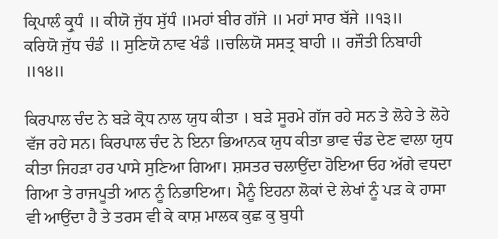ਕ੍ਰਿਪਾਲੰ ਕ੍ਰੁਧੰ ॥ ਕੀਯੋ ਜੁੱਧ ਸੁੱਧੰ ॥ਮਹਾਂ ਬੀਰ ਗੱਜੇ ॥ ਮਹਾਂ ਸਾਰ ਬੱਜੇ ॥੧੩॥
ਕਰਿਯੋ ਜੁੱਧ ਚੰਡੰ ॥ ਸੁਣਿਯੋ ਨਾਵ ਖੰਡੰ ॥ਚਲਿਯੋ ਸਸਤ੍ਰ ਬਾਹੀ ॥ ਰਜੌਤੀ ਨਿਬਾਹੀ ॥੧੪॥

ਕਿਰਪਾਲ ਚੰਦ ਨੇ ਬੜੇ ਕ੍ਰੋਧ ਨਾਲ ਯੁਧ ਕੀਤਾ । ਬੜੇ ਸੂਰਮੇ ਗੱਜ ਰਹੇ ਸਨ ਤੇ ਲੋਹੇ ਤੇ ਲੋਹੇ ਵੱਜ ਰਹੇ ਸਨ। ਕਿਰਪਾਲ ਚੰਦ ਨੇ ਇਨਾ ਭਿਆਨਕ ਯੁਧ ਕੀਤਾ ਭਾਵ ਚੰਡ ਦੇਣ ਵਾਲਾ ਯੁਧ ਕੀਤਾ ਜਿਹੜਾ ਹਰ ਪਾਸੇ ਸੁਣਿਆ ਗਿਆ। ਸ਼ਸਤਰ ਚਲਾਉਂਦਾ ਹੋਇਆ ਓਹ ਅੱਗੇ ਵਧਦਾ ਗਿਆ ਤੇ ਰਾਜਪੂਤੀ ਆਨ ਨੂੰ ਨਿਭਾਇਆ। ਮੈਨੂੰ ਇਹਨਾ ਲੋਕਾਂ ਦੇ ਲੇਖਾਂ ਨੂੰ ਪੜ ਕੇ ਹਾਸਾ ਵੀ ਆਉਂਦਾ ਹੈ ਤੇ ਤਰਸ ਵੀ ਕੇ ਕਾਸ਼ ਮਾਲਕ ਕੁਛ ਕੁ ਬੁਧੀ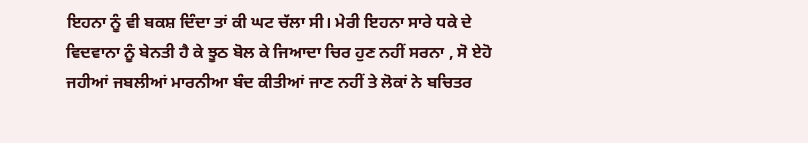ਇਹਨਾ ਨੂੰ ਵੀ ਬਕਸ਼ ਦਿੰਦਾ ਤਾਂ ਕੀ ਘਟ ਚੱਲਾ ਸੀ। ਮੇਰੀ ਇਹਨਾ ਸਾਰੇ ਧਕੇ ਦੇ ਵਿਦਵਾਨਾ ਨੂੰ ਬੇਨਤੀ ਹੈ ਕੇ ਝੂਠ ਬੋਲ ਕੇ ਜਿਆਦਾ ਚਿਰ ਹੁਣ ਨਹੀਂ ਸਰਨਾ , ਸੋ ਏਹੋ ਜਹੀਆਂ ਜਬਲੀਆਂ ਮਾਰਨੀਆ ਬੰਦ ਕੀਤੀਆਂ ਜਾਣ ਨਹੀਂ ਤੇ ਲੋਕਾਂ ਨੇ ਬਚਿਤਰ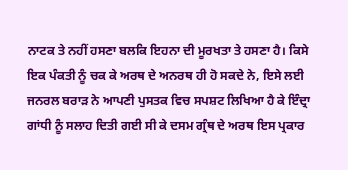ਨਾਟਕ ਤੇ ਨਹੀਂ ਹਸਣਾ ਬਲਕਿ ਇਹਨਾ ਦੀ ਮੂਰਖਤਾ ਤੇ ਹਸਣਾ ਹੈ। ਕਿਸੇ ਇਕ ਪੰਕਤੀ ਨੂੰ ਚਕ ਕੇ ਅਰਥ ਦੇ ਅਨਰਥ ਹੀ ਹੋ ਸਕਦੇ ਨੇ, ਇਸੇ ਲਈ ਜਨਰਲ ਬਰਾੜ ਨੇ ਆਪਣੀ ਪੁਸਤਕ ਵਿਚ ਸਪਸ਼ਟ ਲਿਖਿਆ ਹੈ ਕੇ ਇੰਦ੍ਰਾ ਗਾਂਧੀ ਨੂੰ ਸਲਾਹ ਦਿਤੀ ਗਈ ਸੀ ਕੇ ਦਸਮ ਗ੍ਰੰਥ ਦੇ ਅਰਥ ਇਸ ਪ੍ਰਕਾਰ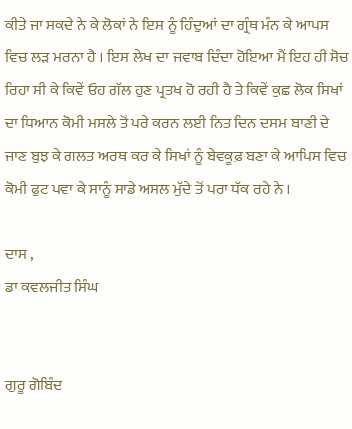ਕੀਤੇ ਜਾ ਸਕਦੇ ਨੇ ਕੇ ਲੋਕਾਂ ਨੇ ਇਸ ਨੂੰ ਹਿੰਦੁਆਂ ਦਾ ਗ੍ਰੰਥ ਮੰਨ ਕੇ ਆਪਸ ਵਿਚ ਲੜ ਮਰਨਾ ਹੈ । ਇਸ ਲੇਖ ਦਾ ਜਵਾਬ ਦਿੰਦਾ ਹੋਇਆ ਮੈਂ ਇਹ ਹੀ ਸੋਚ ਰਿਹਾ ਸੀ ਕੇ ਕਿਵੇਂ ਓਹ ਗੱਲ ਹੁਣ ਪ੍ਰਤਖ ਹੋ ਰਹੀ ਹੈ ਤੇ ਕਿਵੇਂ ਕੁਛ ਲੋਕ ਸਿਖਾਂ ਦਾ ਧਿਆਨ ਕੋਮੀ ਮਸਲੇ ਤੋਂ ਪਰੇ ਕਰਨ ਲਈ ਨਿਤ ਦਿਨ ਦਸਮ ਬਾਣੀ ਦੇ ਜਾਣ ਬੁਝ ਕੇ ਗਲਤ ਅਰਥ ਕਰ ਕੇ ਸਿਖਾਂ ਨੂੰ ਬੇਵਕੂਫ਼ ਬਣਾ ਕੇ ਆਪਿਸ ਵਿਚ ਕੋਮੀ ਫੁਟ ਪਵਾ ਕੇ ਸਾਨੂੰ ਸਾਡੇ ਅਸਲ ਮੁੱਦੇ ਤੋਂ ਪਰਾ ਧੱਕ ਰਹੇ ਨੇ ।

ਦਾਸ ,
ਡਾ ਕਵਲਜੀਤ ਸਿੰਘ


ਗੁਰੂ ਗੋਬਿੰਦ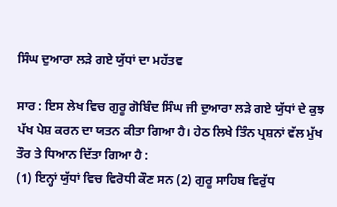ਸਿੰਘ ਦੁਆਰਾ ਲੜੇ ਗਏ ਯੁੱਧਾਂ ਦਾ ਮਹੱਤਵ

ਸਾਰ : ਇਸ ਲੇਖ ਵਿਚ ਗੁਰੂ ਗੋਬਿੰਦ ਸਿੰਘ ਜੀ ਦੁਆਰਾ ਲੜੇ ਗਏ ਯੁੱਧਾਂ ਦੇ ਕੁਝ ਪੱਖ ਪੇਸ਼ ਕਰਨ ਦਾ ਯਤਨ ਕੀਤਾ ਗਿਆ ਹੈ। ਹੇਠ ਲਿਖੇ ਤਿੰਨ ਪ੍ਰਸ਼ਨਾਂ ਵੱਲ ਮੁੱਖ ਤੌਰ ਤੇ ਧਿਆਨ ਦਿੱਤਾ ਗਿਆ ਹੈ :
(1) ਇਨ੍ਹਾਂ ਯੁੱਧਾਂ ਵਿਚ ਵਿਰੋਧੀ ਕੌਣ ਸਨ (2) ਗੁਰੂ ਸਾਹਿਬ ਵਿਰੁੱਧ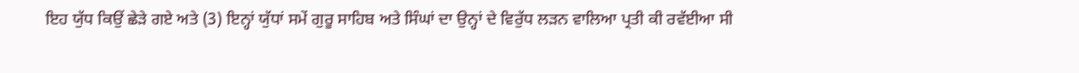ਇਹ ਯੁੱਧ ਕਿਉਂ ਛੇੜੇ ਗਏ ਅਤੇ (3) ਇਨ੍ਹਾਂ ਯੁੱਧਾਂ ਸਮੇਂ ਗੁਰੂ ਸਾਹਿਬ ਅਤੇ ਸਿੰਘਾਂ ਦਾ ਉਨ੍ਹਾਂ ਦੇ ਵਿਰੁੱਧ ਲੜਨ ਵਾਲਿਆ ਪ੍ਰਤੀ ਕੀ ਰਵੱਈਆ ਸੀ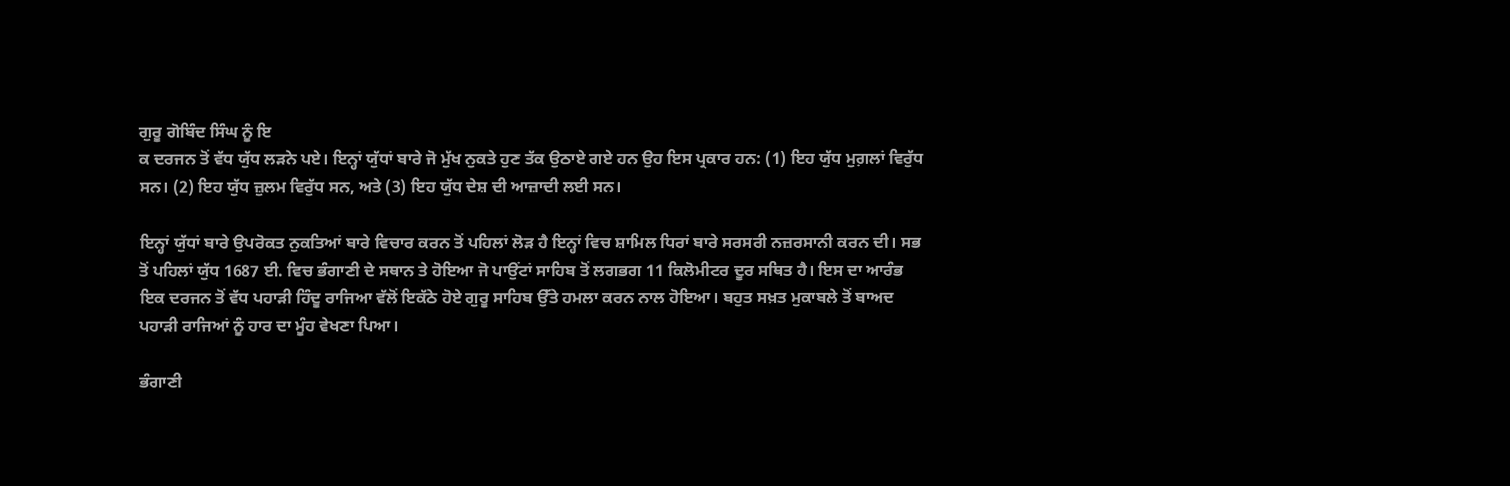ਗੁਰੂ ਗੋਬਿੰਦ ਸਿੰਘ ਨੂੰ ਇ
ਕ ਦਰਜਨ ਤੋਂ ਵੱਧ ਯੁੱਧ ਲੜਨੇ ਪਏ। ਇਨ੍ਹਾਂ ਯੁੱਧਾਂ ਬਾਰੇ ਜੋ ਮੁੱਖ ਨੁਕਤੇ ਹੁਣ ਤੱਕ ਉਠਾਏ ਗਏ ਹਨ ਉਹ ਇਸ ਪ੍ਰਕਾਰ ਹਨ: (1) ਇਹ ਯੁੱਧ ਮੁਗ਼ਲਾਂ ਵਿਰੁੱਧ ਸਨ। (2) ਇਹ ਯੁੱਧ ਜ਼ੁਲਮ ਵਿਰੁੱਧ ਸਨ, ਅਤੇ (3) ਇਹ ਯੁੱਧ ਦੇਸ਼ ਦੀ ਆਜ਼ਾਦੀ ਲਈ ਸਨ।

ਇਨ੍ਹਾਂ ਯੁੱਧਾਂ ਬਾਰੇ ਉਪਰੋਕਤ ਨੁਕਤਿਆਂ ਬਾਰੇ ਵਿਚਾਰ ਕਰਨ ਤੋਂ ਪਹਿਲਾਂ ਲੋੜ ਹੈ ਇਨ੍ਹਾਂ ਵਿਚ ਸ਼ਾਮਿਲ ਧਿਰਾਂ ਬਾਰੇ ਸਰਸਰੀ ਨਜ਼ਰਸਾਨੀ ਕਰਨ ਦੀ। ਸਭ ਤੋਂ ਪਹਿਲਾਂ ਯੁੱਧ 1687 ਈ. ਵਿਚ ਭੰਗਾਣੀ ਦੇ ਸਥਾਨ ਤੇ ਹੋਇਆ ਜੋ ਪਾਉਂਟਾਂ ਸਾਹਿਬ ਤੋਂ ਲਗਭਗ 11 ਕਿਲੋਮੀਟਰ ਦੂਰ ਸਥਿਤ ਹੈ। ਇਸ ਦਾ ਆਰੰਭ ਇਕ ਦਰਜਨ ਤੋਂ ਵੱਧ ਪਹਾੜੀ ਹਿੰਦੂ ਰਾਜਿਆ ਵੱਲੋਂ ਇਕੱਠੇ ਹੋਏ ਗੁਰੂ ਸਾਹਿਬ ਉੱਤੇ ਹਮਲਾ ਕਰਨ ਨਾਲ ਹੋਇਆ। ਬਹੁਤ ਸਖ਼ਤ ਮੁਕਾਬਲੇ ਤੋਂ ਬਾਅਦ ਪਹਾੜੀ ਰਾਜਿਆਂ ਨੂੰ ਹਾਰ ਦਾ ਮੂੰਹ ਵੇਖਣਾ ਪਿਆ।

ਭੰਗਾਣੀ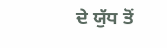ਦੇ ਯੁੱਧ ਤੋਂ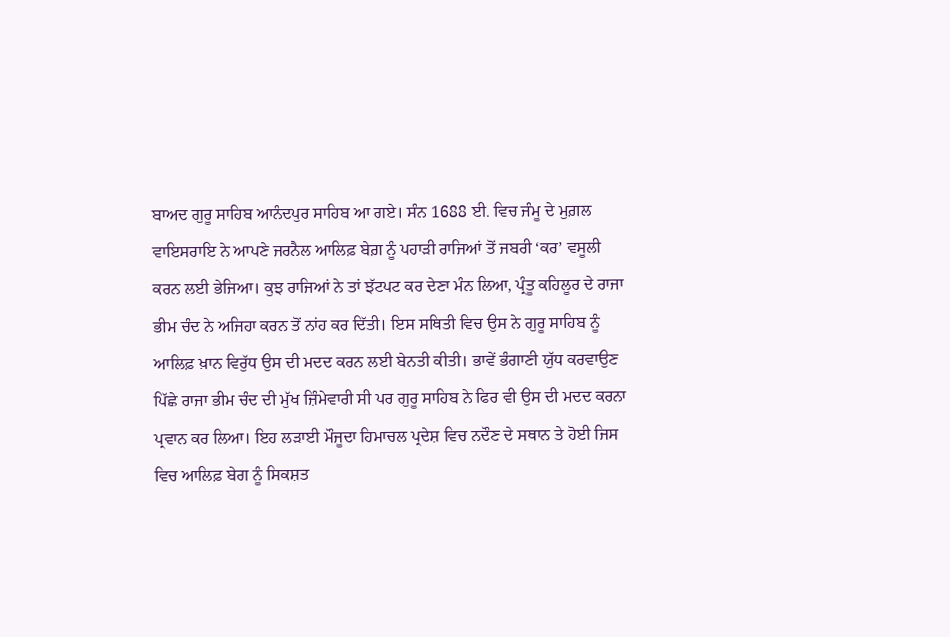ਬਾਅਦ ਗੁਰੂ ਸਾਹਿਬ ਆਨੰਦਪੁਰ ਸਾਹਿਬ ਆ ਗਏ। ਸੰਨ 1688 ਈ. ਵਿਚ ਜੰਮੂ ਦੇ ਮੁਗ਼ਲ ਵਾਇਸਰਾਇ ਨੇ ਆਪਣੇ ਜਰਨੈਲ ਆਲਿਫ਼ ਬੇਗ਼ ਨੂੰ ਪਹਾੜੀ ਰਾਜਿਆਂ ਤੋਂ ਜਬਰੀ ‘ਕਰ’ ਵਸੂਲੀ ਕਰਨ ਲਈ ਭੇਜਿਆ। ਕੁਝ ਰਾਜਿਆਂ ਨੇ ਤਾਂ ਝੱਟਪਟ ਕਰ ਦੇਣਾ ਮੰਨ ਲਿਆ, ਪ੍ਰੰਤੂ ਕਹਿਲੂਰ ਦੇ ਰਾਜਾ ਭੀਮ ਚੰਦ ਨੇ ਅਜਿਹਾ ਕਰਨ ਤੋਂ ਨਾਂਹ ਕਰ ਦਿੱਤੀ। ਇਸ ਸਥਿਤੀ ਵਿਚ ਉਸ ਨੇ ਗੁਰੂ ਸਾਹਿਬ ਨੂੰ ਆਲਿਫ਼ ਖ਼ਾਨ ਵਿਰੁੱਧ ਉਸ ਦੀ ਮਦਦ ਕਰਨ ਲਈ ਬੇਨਤੀ ਕੀਤੀ। ਭਾਵੇਂ ਭੰਗਾਣੀ ਯੁੱਧ ਕਰਵਾਉਣ ਪਿੱਛੇ ਰਾਜਾ ਭੀਮ ਚੰਦ ਦੀ ਮੁੱਖ ਜ਼ਿੰਮੇਵਾਰੀ ਸੀ ਪਰ ਗੁਰੂ ਸਾਹਿਬ ਨੇ ਫਿਰ ਵੀ ਉਸ ਦੀ ਮਦਦ ਕਰਨਾ ਪ੍ਰਵਾਨ ਕਰ ਲਿਆ। ਇਹ ਲੜਾਈ ਮੌਜੂਦਾ ਹਿਮਾਚਲ ਪ੍ਰਦੇਸ਼ ਵਿਚ ਨਦੌਣ ਦੇ ਸਥਾਨ ਤੇ ਹੋਈ ਜਿਸ ਵਿਚ ਆਲਿਫ਼ ਬੇਗ ਨੂੰ ਸਿਕਸ਼ਤ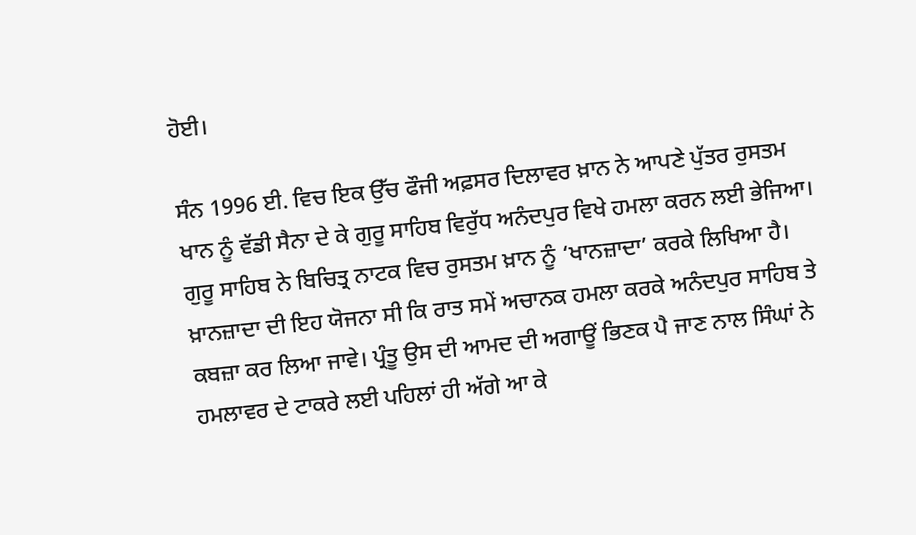ਹੋਈ।

ਸੰਨ 1996 ਈ. ਵਿਚ ਇਕ ਉੱਚ ਫੌਜੀ ਅਫ਼ਸਰ ਦਿਲਾਵਰ ਖ਼ਾਨ ਨੇ ਆਪਣੇ ਪੁੱਤਰ ਰੁਸਤਮ ਖਾਨ ਨੂੰ ਵੱਡੀ ਸੈਨਾ ਦੇ ਕੇ ਗੁਰੂ ਸਾਹਿਬ ਵਿਰੁੱਧ ਅਨੰਦਪੁਰ ਵਿਖੇ ਹਮਲਾ ਕਰਨ ਲਈ ਭੇਜਿਆ। ਗੁਰੂ ਸਾਹਿਬ ਨੇ ਬਿਚਿਤ੍ਰ ਨਾਟਕ ਵਿਚ ਰੁਸਤਮ ਖ਼ਾਨ ਨੂੰ ‘ਖਾਨਜ਼ਾਦਾ’ ਕਰਕੇ ਲਿਖਿਆ ਹੈ। ਖ਼ਾਨਜ਼ਾਦਾ ਦੀ ਇਹ ਯੋਜਨਾ ਸੀ ਕਿ ਰਾਤ ਸਮੇਂ ਅਚਾਨਕ ਹਮਲਾ ਕਰਕੇ ਅਨੰਦਪੁਰ ਸਾਹਿਬ ਤੇ ਕਬਜ਼ਾ ਕਰ ਲਿਆ ਜਾਵੇ। ਪ੍ਰੰਤੂ ਉਸ ਦੀ ਆਮਦ ਦੀ ਅਗਾਊਂ ਭਿਣਕ ਪੈ ਜਾਣ ਨਾਲ ਸਿੰਘਾਂ ਨੇ ਹਮਲਾਵਰ ਦੇ ਟਾਕਰੇ ਲਈ ਪਹਿਲਾਂ ਹੀ ਅੱਗੇ ਆ ਕੇ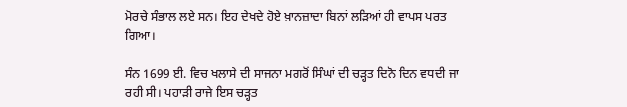ਮੋਰਚੇ ਸੰਭਾਲ ਲਏ ਸਨ। ਇਹ ਦੇਖਦੇ ਹੋਏ ਖ਼ਾਨਜ਼ਾਦਾ ਬਿਨਾਂ ਲੜਿਆਂ ਹੀ ਵਾਪਸ ਪਰਤ ਗਿਆ।

ਸੰਨ 1699 ਈ. ਵਿਚ ਖਲਾਸੇ ਦੀ ਸਾਜਨਾ ਮਗਰੋਂ ਸਿੰਘਾਂ ਦੀ ਚੜ੍ਹਤ ਦਿਨੋ ਦਿਨ ਵਧਦੀ ਜਾ ਰਹੀ ਸੀ। ਪਹਾੜੀ ਰਾਜੇ ਇਸ ਚੜ੍ਹਤ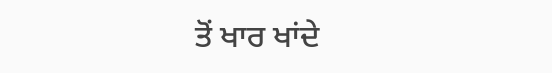ਤੋਂ ਖਾਰ ਖਾਂਦੇ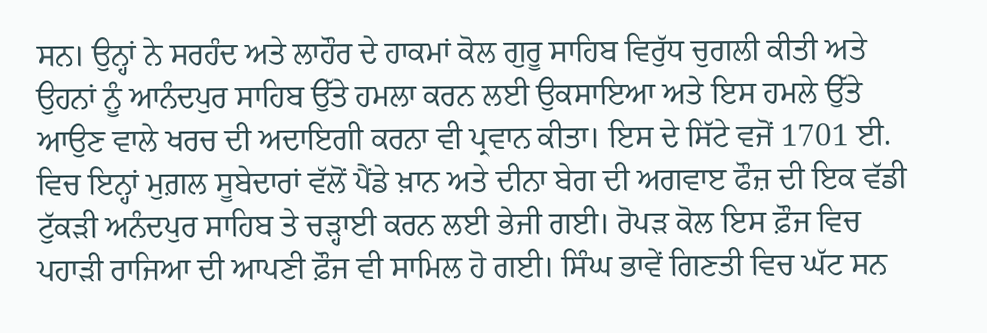ਸਨ। ਉਨ੍ਹਾਂ ਨੇ ਸਰਹੰਦ ਅਤੇ ਲਾਹੌਰ ਦੇ ਹਾਕਮਾਂ ਕੋਲ ਗੁਰੂ ਸਾਹਿਬ ਵਿਰੁੱਧ ਚੁਗਲੀ ਕੀਤੀ ਅਤੇ ਉਹਨਾਂ ਨੂੰ ਆਨੰਦਪੁਰ ਸਾਹਿਬ ਉੱਤੇ ਹਮਲਾ ਕਰਨ ਲਈ ਉਕਸਾਇਆ ਅਤੇ ਇਸ ਹਮਲੇ ਉੱਤੇ ਆਉਣ ਵਾਲੇ ਖਰਚ ਦੀ ਅਦਾਇਗੀ ਕਰਨਾ ਵੀ ਪ੍ਰਵਾਨ ਕੀਤਾ। ਇਸ ਦੇ ਸਿੱਟੇ ਵਜੋਂ 1701 ਈ. ਵਿਚ ਇਨ੍ਹਾਂ ਮੁਗ਼ਲ ਸੂਬੇਦਾਰਾਂ ਵੱਲੋਂ ਪੈਂਡੇ ਖ਼ਾਨ ਅਤੇ ਦੀਨਾ ਬੇਗ ਦੀ ਅਗਵਾੲ ਫੌਜ਼ ਦੀ ਇਕ ਵੱਡੀ ਟੁੱਕੜੀ ਅਨੰਦਪੁਰ ਸਾਹਿਬ ਤੇ ਚੜ੍ਹਾਈ ਕਰਨ ਲਈ ਭੇਜੀ ਗਈ। ਰੋਪੜ ਕੋਲ ਇਸ ਫ਼ੌਜ ਵਿਚ ਪਹਾੜੀ ਰਾਜਿਆ ਦੀ ਆਪਣੀ ਫ਼ੌਜ ਵੀ ਸਾਮਿਲ ਹੋ ਗਈ। ਸਿੰਘ ਭਾਵੇਂ ਗਿਣਤੀ ਵਿਚ ਘੱਟ ਸਨ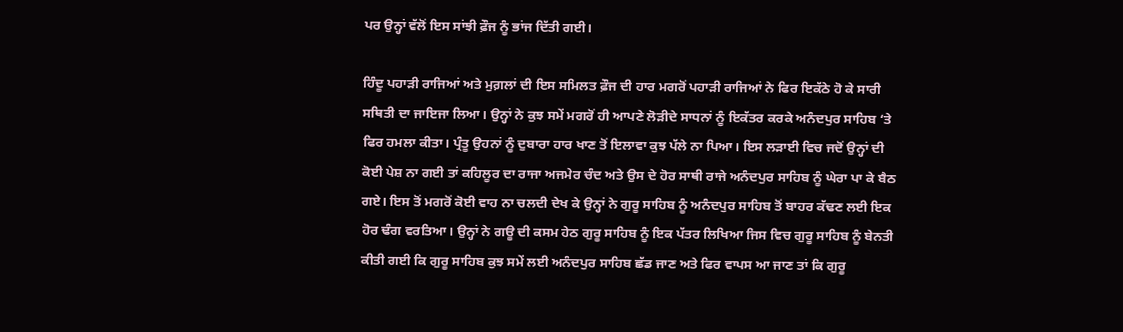ਪਰ ਉਨ੍ਹਾਂ ਵੱਲੋਂ ਇਸ ਸਾਂਝੀ ਫ਼ੌਜ ਨੂੰ ਭਾਂਜ ਦਿੱਤੀ ਗਈ।

ਹਿੰਦੂ ਪਹਾੜੀ ਰਾਜਿਆਂ ਅਤੇ ਮੁਗ਼ਲਾਂ ਦੀ ਇਸ ਸਮਿਲਤ ਫ਼ੌਜ ਦੀ ਹਾਰ ਮਗਰੋਂ ਪਹਾੜੀ ਰਾਜਿਆਂ ਨੇ ਫਿਰ ਇਕੱਠੇ ਹੋ ਕੇ ਸਾਰੀ ਸਥਿਤੀ ਦਾ ਜਾਇਜਾ ਲਿਆ। ਉਨ੍ਹਾਂ ਨੇ ਕੁਝ ਸਮੇਂ ਮਗਰੋਂ ਹੀ ਆਪਣੇ ਲੋੜੀਦੇ ਸਾਧਨਾਂ ਨੂੰ ਇਕੱਤਰ ਕਰਕੇ ਅਨੰਦਪੁਰ ਸਾਹਿਬ ‘ਤੇ ਫਿਰ ਹਮਲਾ ਕੀਤਾ। ਪ੍ਰੰਤੂ ਉਹਨਾਂ ਨੂੰ ਦੁਬਾਰਾ ਹਾਰ ਖਾਣ ਤੋਂ ਇਲਾਵਾ ਕੁਝ ਪੱਲੇ ਨਾ ਪਿਆ। ਇਸ ਲੜਾਈ ਵਿਚ ਜਦੋਂ ਉਨ੍ਹਾਂ ਦੀ ਕੋਈ ਪੇਸ਼ ਨਾ ਗਈ ਤਾਂ ਕਹਿਲੂਰ ਦਾ ਰਾਜਾ ਅਜਮੇਰ ਚੰਦ ਅਤੇ ਉਸ ਦੇ ਹੋਰ ਸਾਥੀ ਰਾਜੇ ਅਨੰਦਪੁਰ ਸਾਹਿਬ ਨੂੰ ਘੇਰਾ ਪਾ ਕੇ ਬੈਠ ਗਏ। ਇਸ ਤੋਂ ਮਗਰੋਂ ਕੋਈ ਵਾਹ ਨਾ ਚਲਦੀ ਦੇਖ ਕੇ ਉਨ੍ਹਾਂ ਨੇ ਗੁਰੂ ਸਾਹਿਬ ਨੂੰ ਅਨੰਦਪੁਰ ਸਾਹਿਬ ਤੋਂ ਬਾਹਰ ਕੱਢਣ ਲਈ ਇਕ ਹੋਰ ਢੰਗ ਵਰਤਿਆ। ਉਨ੍ਹਾਂ ਨੇ ਗਊ ਦੀ ਕਸਮ ਹੇਠ ਗੁਰੂ ਸਾਹਿਬ ਨੂੰ ਇਕ ਪੱਤਰ ਲਿਖਿਆ ਜਿਸ ਵਿਚ ਗੁਰੂ ਸਾਹਿਬ ਨੂੰ ਬੇਨਤੀ ਕੀਤੀ ਗਈ ਕਿ ਗੁਰੂ ਸਾਹਿਬ ਕੁਝ ਸਮੇਂ ਲਈ ਅਨੰਦਪੁਰ ਸਾਹਿਬ ਛੱਡ ਜਾਣ ਅਤੇ ਫਿਰ ਵਾਪਸ ਆ ਜਾਣ ਤਾਂ ਕਿ ਗੁਰੂ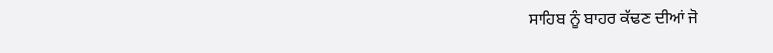ਸਾਹਿਬ ਨੂੰ ਬਾਹਰ ਕੱਢਣ ਦੀਆਂ ਜੋ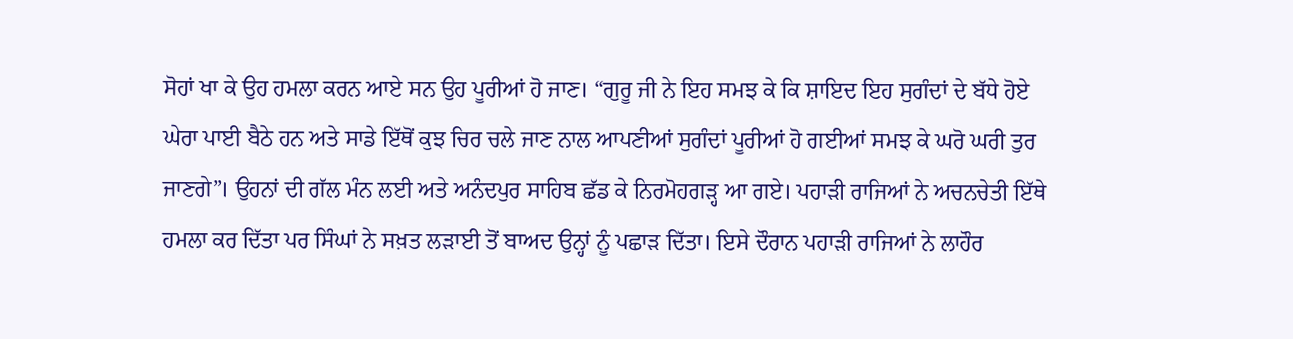ਸੋਹਾਂ ਖਾ ਕੇ ਉਹ ਹਮਲਾ ਕਰਨ ਆਏ ਸਨ ਉਹ ਪੂਰੀਆਂ ਹੋ ਜਾਣ। “ਗੁਰੂ ਜੀ ਨੇ ਇਹ ਸਮਝ ਕੇ ਕਿ ਸ਼ਾਇਦ ਇਹ ਸੁਗੰਦਾਂ ਦੇ ਬੱਧੇ ਹੋਏ ਘੇਰਾ ਪਾਈ ਬੈਠੇ ਹਨ ਅਤੇ ਸਾਡੇ ਇੱਥੋਂ ਕੁਝ ਚਿਰ ਚਲੇ ਜਾਣ ਨਾਲ ਆਪਣੀਆਂ ਸੁਗੰਦਾਂ ਪੂਰੀਆਂ ਹੋ ਗਈਆਂ ਸਮਝ ਕੇ ਘਰੋ ਘਰੀ ਤੁਰ ਜਾਣਗੇ”। ਉਹਨਾਂ ਦੀ ਗੱਲ ਮੰਨ ਲਈ ਅਤੇ ਅਨੰਦਪੁਰ ਸਾਹਿਬ ਛੱਡ ਕੇ ਨਿਰਮੋਹਗੜ੍ਹ ਆ ਗਏ। ਪਹਾੜੀ ਰਾਜਿਆਂ ਨੇ ਅਚਨਚੇਤੀ ਇੱਥੇ ਹਮਲਾ ਕਰ ਦਿੱਤਾ ਪਰ ਸਿੰਘਾਂ ਨੇ ਸਖ਼ਤ ਲੜਾਈ ਤੋਂ ਬਾਅਦ ਉਨ੍ਹਾਂ ਨੂੰ ਪਛਾੜ ਦਿੱਤਾ। ਇਸੇ ਦੌਰਾਨ ਪਹਾੜੀ ਰਾਜਿਆਂ ਨੇ ਲਾਹੌਰ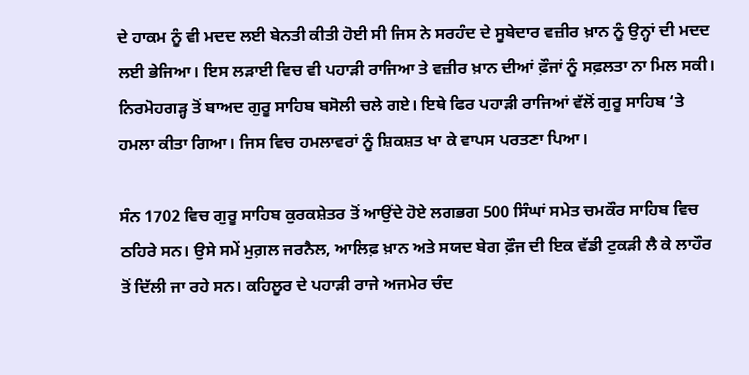ਦੇ ਹਾਕਮ ਨੂੰ ਵੀ ਮਦਦ ਲਈ ਬੇਨਤੀ ਕੀਤੀ ਹੋਈ ਸੀ ਜਿਸ ਨੇ ਸਰਹੰਦ ਦੇ ਸੂਬੇਦਾਰ ਵਜ਼ੀਰ ਖ਼ਾਨ ਨੂੰ ਉਨ੍ਹਾਂ ਦੀ ਮਦਦ ਲਈ ਭੇਜਿਆ। ਇਸ ਲੜਾਈ ਵਿਚ ਵੀ ਪਹਾੜੀ ਰਾਜਿਆ ਤੇ ਵਜ਼ੀਰ ਖ਼ਾਨ ਦੀਆਂ ਫ਼ੌਜਾਂ ਨੂੰ ਸਫ਼ਲਤਾ ਨਾ ਮਿਲ ਸਕੀ। ਨਿਰਮੋਹਗੜ੍ਹ ਤੋਂ ਬਾਅਦ ਗੁਰੂ ਸਾਹਿਬ ਬਸੋਲੀ ਚਲੇ ਗਏ। ਇਥੇ ਫਿਰ ਪਹਾੜੀ ਰਾਜਿਆਂ ਵੱਲੋਂ ਗੁਰੂ ਸਾਹਿਬ ‘ਤੇ ਹਮਲਾ ਕੀਤਾ ਗਿਆ। ਜਿਸ ਵਿਚ ਹਮਲਾਵਰਾਂ ਨੂੰ ਸ਼ਿਕਸ਼ਤ ਖਾ ਕੇ ਵਾਪਸ ਪਰਤਣਾ ਪਿਆ।

ਸੰਨ 1702 ਵਿਚ ਗੁਰੂ ਸਾਹਿਬ ਕੁਰਕਸ਼ੇਤਰ ਤੋਂ ਆਉਂਦੇ ਹੋਏ ਲਗਭਗ 500 ਸਿੰਘਾਂ ਸਮੇਤ ਚਮਕੌਰ ਸਾਹਿਬ ਵਿਚ ਠਹਿਰੇ ਸਨ। ਉਸੇ ਸਮੇਂ ਮੁਗ਼ਲ ਜਰਨੈਲ, ਆਲਿਫ਼ ਖ਼ਾਨ ਅਤੇ ਸਯਦ ਬੇਗ ਫ਼ੌਜ ਦੀ ਇਕ ਵੱਡੀ ਟੁਕੜੀ ਲੈ ਕੇ ਲਾਹੌਰ ਤੋਂ ਦਿੱਲੀ ਜਾ ਰਹੇ ਸਨ। ਕਹਿਲੂਰ ਦੇ ਪਹਾੜੀ ਰਾਜੇ ਅਜਮੇਰ ਚੰਦ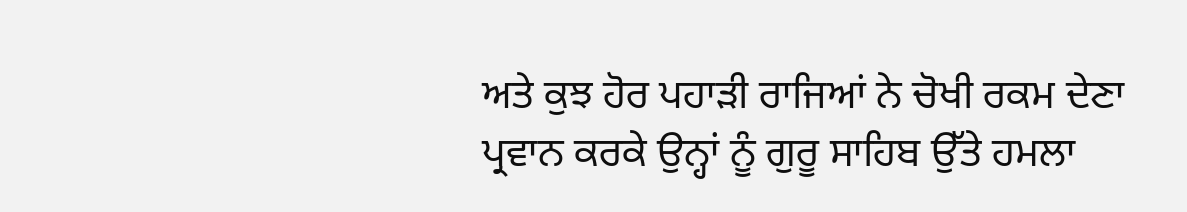ਅਤੇ ਕੁਝ ਹੋਰ ਪਹਾੜੀ ਰਾਜਿਆਂ ਨੇ ਚੋਖੀ ਰਕਮ ਦੇਣਾ ਪ੍ਰਵਾਨ ਕਰਕੇ ਉਨ੍ਹਾਂ ਨੂੰ ਗੁਰੂ ਸਾਹਿਬ ਉੱਤੇ ਹਮਲਾ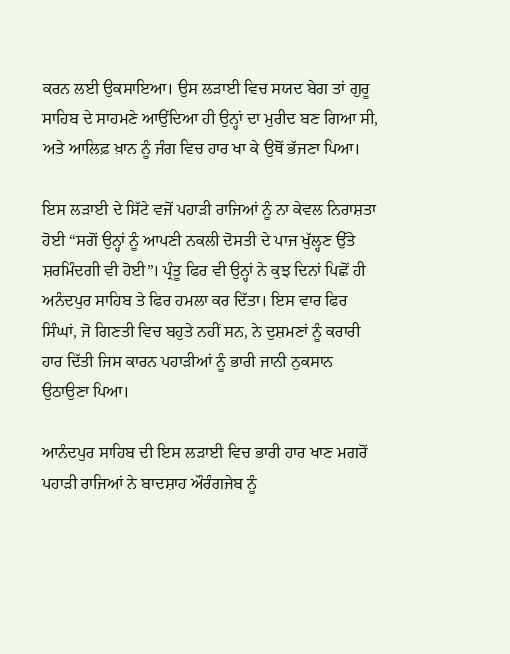ਕਰਨ ਲਈ ਉਕਸਾਇਆ। ਉਸ ਲੜਾਈ ਵਿਚ ਸਯਦ ਬੇਗ ਤਾਂ ਗੁਰੂ ਸਾਹਿਬ ਦੇ ਸਾਹਮਣੇ ਆਉਂਦਿਆ ਹੀ ਉਨ੍ਹਾਂ ਦਾ ਮੁਰੀਦ ਬਣ ਗਿਆ ਸੀ, ਅਤੇ ਆਲਿਫ਼ ਖ਼ਾਨ ਨੂੰ ਜੰਗ ਵਿਚ ਹਾਰ ਖਾ ਕੇ ਉਥੋਂ ਭੱਜਣਾ ਪਿਆ।

ਇਸ ਲੜਾਈ ਦੇ ਸਿੱਟੇ ਵਜੋਂ ਪਹਾੜੀ ਰਾਜਿਆਂ ਨੂੰ ਨਾ ਕੇਵਲ ਨਿਰਾਸ਼ਤਾ ਹੋਈ “ਸਗੋਂ ਉਨ੍ਹਾਂ ਨੂੰ ਆਪਣੀ ਨਕਲੀ ਦੋਸਤੀ ਦੇ ਪਾਜ ਖੁੱਲ੍ਹਣ ਉੱਤੇ ਸ਼ਰਮਿੰਦਗੀ ਵੀ ਹੋਈ”। ਪ੍ਰੰਤੂ ਫਿਰ ਵੀ ਉਨ੍ਹਾਂ ਨੇ ਕੁਝ ਦਿਨਾਂ ਪਿਛੋਂ ਹੀ ਅਨੰਦਪੁਰ ਸਾਹਿਬ ਤੇ ਫਿਰ ਹਮਲਾ ਕਰ ਦਿੱਤਾ। ਇਸ ਵਾਰ ਫਿਰ ਸਿੰਘਾਂ, ਜੋ ਗਿਣਤੀ ਵਿਚ ਬਹੁਤੇ ਨਹੀਂ ਸਨ, ਨੇ ਦੁਸ਼ਮਣਾਂ ਨੂੰ ਕਰਾਰੀ ਹਾਰ ਦਿੱਤੀ ਜਿਸ ਕਾਰਨ ਪਹਾੜੀਆਂ ਨੂੰ ਭਾਰੀ ਜਾਨੀ ਨੁਕਸਾਨ ਉਠਾਉਣਾ ਪਿਆ।

ਆਨੰਦਪੁਰ ਸਾਹਿਬ ਦੀ ਇਸ ਲੜਾਈ ਵਿਚ ਭਾਰੀ ਹਾਰ ਖਾਣ ਮਗਰੋਂ ਪਹਾੜੀ ਰਾਜਿਆਂ ਨੇ ਬਾਦਸ਼ਾਹ ਔਰੰਗਜੇਬ ਨੂੰ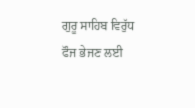ਗੁਰੂ ਸਾਹਿਬ ਵਿਰੁੱਧ ਫੌਜ ਭੇਜਣ ਲਈ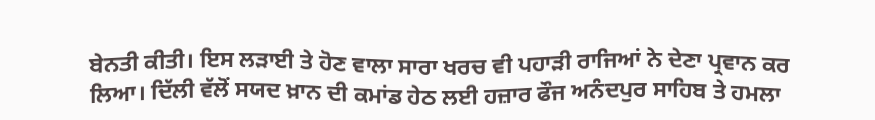ਬੇਨਤੀ ਕੀਤੀ। ਇਸ ਲੜਾਈ ਤੇ ਹੋਣ ਵਾਲਾ ਸਾਰਾ ਖਰਚ ਵੀ ਪਹਾੜੀ ਰਾਜਿਆਂ ਨੇ ਦੇਣਾ ਪ੍ਰਵਾਨ ਕਰ ਲਿਆ। ਦਿੱਲੀ ਵੱਲੋਂ ਸਯਦ ਖ਼ਾਨ ਦੀ ਕਮਾਂਡ ਹੇਠ ਲਈ ਹਜ਼ਾਰ ਫੌਜ ਅਨੰਦਪੁਰ ਸਾਹਿਬ ਤੇ ਹਮਲਾ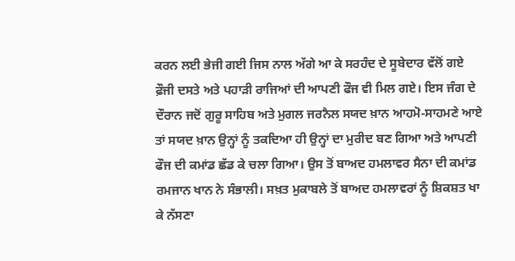ਕਰਨ ਲਈ ਭੇਜੀ ਗਈ ਜਿਸ ਨਾਲ ਅੱਗੇ ਆ ਕੇ ਸਰਹੰਦ ਦੇ ਸੂਬੇਦਾਰ ਵੱਲੋਂ ਗਏ ਫ਼ੌਜੀ ਦਸਤੇ ਅਤੇ ਪਹਾੜੀ ਰਾਜਿਆਂ ਦੀ ਆਪਣੀ ਫੌਜ ਵੀ ਮਿਲ ਗਏ। ਇਸ ਜੰਗ ਦੇ ਦੌਰਾਨ ਜਦੋਂ ਗੁਰੂ ਸਾਹਿਬ ਅਤੇ ਮੁਗਲ ਜਰਨੈਲ ਸਯਦ ਖ਼ਾਨ ਆਹਮੋ-ਸਾਹਮਣੇ ਆਏ ਤਾਂ ਸਯਦ ਖ਼ਾਨ ਉਨ੍ਹਾਂ ਨੂੰ ਤਕਦਿਆ ਹੀ ਉਨ੍ਹਾਂ ਦਾ ਮੁਰੀਦ ਬਣ ਗਿਆ ਅਤੇ ਆਪਣੀ ਫੌਜ ਦੀ ਕਮਾਂਡ ਛੱਡ ਕੇ ਚਲਾ ਗਿਆ। ਉਸ ਤੋਂ ਬਾਅਦ ਹਮਲਾਵਰ ਸੈਨਾ ਦੀ ਕਮਾਂਡ ਰਮਜਾਨ ਖਾਨ ਨੇ ਸੰਭਾਲੀ। ਸਖ਼ਤ ਮੁਕਾਬਲੇ ਤੋਂ ਬਾਅਦ ਹਮਲਾਵਰਾਂ ਨੂੰ ਸ਼ਿਕਸ਼ਤ ਖਾ ਕੇ ਨੱਸਣਾ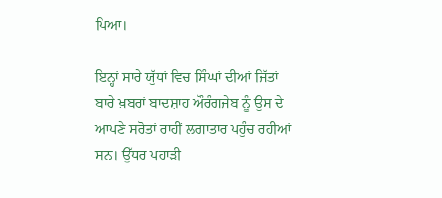ਪਿਆ।

ਇਨ੍ਹਾਂ ਸਾਰੇ ਯੁੱਧਾਂ ਵਿਚ ਸਿੰਘਾਂ ਦੀਆਂ ਜਿੱਤਾਂ ਬਾਰੇ ਖ਼ਬਰਾਂ ਬਾਦਸ਼ਾਹ ਔਰੰਗਜੇਬ ਨੂੰ ਉਸ ਦੇ ਆਪਣੇ ਸਰੋਤਾਂ ਰਾਹੀਂ ਲਗਾਤਾਰ ਪਹੁੰਚ ਰਹੀਆਂ ਸਨ। ਉੱਧਰ ਪਹਾੜੀ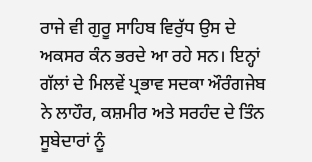ਰਾਜੇ ਵੀ ਗੁਰੂ ਸਾਹਿਬ ਵਿਰੁੱਧ ਉਸ ਦੇ ਅਕਸਰ ਕੰਨ ਭਰਦੇ ਆ ਰਹੇ ਸਨ। ਇਨ੍ਹਾਂ ਗੱਲਾਂ ਦੇ ਮਿਲਵੇਂ ਪ੍ਰਭਾਵ ਸਦਕਾ ਔਰੰਗਜੇਬ ਨੇ ਲਾਹੌਰ, ਕਸ਼ਮੀਰ ਅਤੇ ਸਰਹੰਦ ਦੇ ਤਿੰਨ ਸੂਬੇਦਾਰਾਂ ਨੂੰ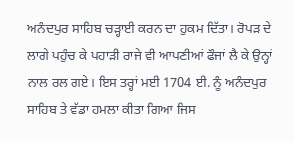ਅਨੰਦਪੁਰ ਸਾਹਿਬ ਚੜ੍ਹਾਈ ਕਰਨ ਦਾ ਹੁਕਮ ਦਿੱਤਾ। ਰੋਪੜ ਦੇ ਲਾਗੇ ਪਹੁੰਚ ਕੇ ਪਹਾੜੀ ਰਾਜੇ ਵੀ ਆਪਣੀਆਂ ਫੌਜਾਂ ਲੈ ਕੇ ਉਨ੍ਹਾਂ ਨਾਲ ਰਲ ਗਏ। ਇਸ ਤਰ੍ਹਾਂ ਮਈ 1704 ਈ. ਨੂੰ ਅਨੰਦਪੁਰ ਸਾਹਿਬ ਤੇ ਵੱਡਾ ਹਮਲਾ ਕੀਤਾ ਗਿਆ ਜਿਸ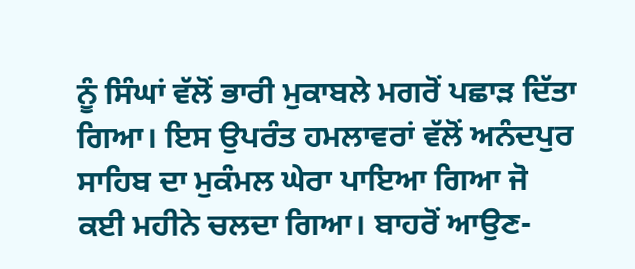ਨੂੰ ਸਿੰਘਾਂ ਵੱਲੋਂ ਭਾਰੀ ਮੁਕਾਬਲੇ ਮਗਰੋਂ ਪਛਾੜ ਦਿੱਤਾ ਗਿਆ। ਇਸ ਉਪਰੰਤ ਹਮਲਾਵਰਾਂ ਵੱਲੋਂ ਅਨੰਦਪੁਰ ਸਾਹਿਬ ਦਾ ਮੁਕੰਮਲ ਘੇਰਾ ਪਾਇਆ ਗਿਆ ਜੋ ਕਈ ਮਹੀਨੇ ਚਲਦਾ ਗਿਆ। ਬਾਹਰੋਂ ਆਉਣ-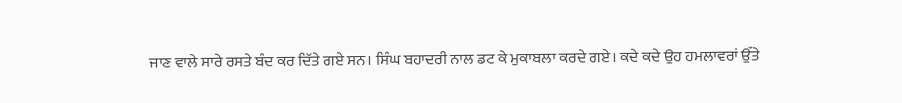ਜਾਣ ਵਾਲੇ ਸਾਰੇ ਰਸਤੇ ਬੰਦ ਕਰ ਦਿੱਤੇ ਗਏ ਸਨ। ਸਿੰਘ ਬਹਾਦਰੀ ਨਾਲ ਡਟ ਕੇ ਮੁਕਾਬਲਾ ਕਰਦੇ ਗਏ। ਕਦੇ ਕਦੇ ਉਹ ਹਮਲਾਵਰਾਂ ਉੱਤੇ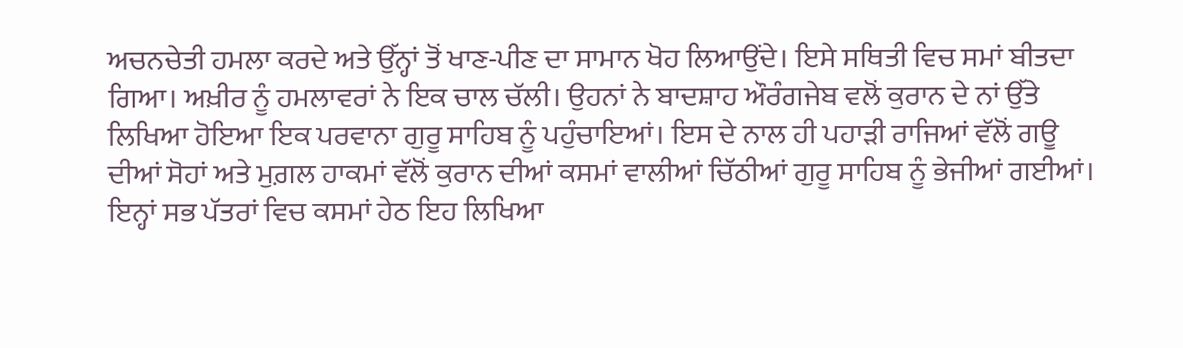ਅਚਨਚੇਤੀ ਹਮਲਾ ਕਰਦੇ ਅਤੇ ਉੱਨ੍ਹਾਂ ਤੋਂ ਖਾਣ-ਪੀਣ ਦਾ ਸਾਮਾਨ ਖੋਹ ਲਿਆਉਂਦੇ। ਇਸੇ ਸਥਿਤੀ ਵਿਚ ਸਮਾਂ ਬੀਤਦਾ ਗਿਆ। ਅਖ਼ੀਰ ਨੂੰ ਹਮਲਾਵਰਾਂ ਨੇ ਇਕ ਚਾਲ ਚੱਲੀ। ਉਹਨਾਂ ਨੇ ਬਾਦਸ਼ਾਹ ਔਰੰਗਜੇਬ ਵਲੋਂ ਕੁਰਾਨ ਦੇ ਨਾਂ ਉੱਤੇ ਲਿਖਿਆ ਹੋਇਆ ਇਕ ਪਰਵਾਨਾ ਗੁਰੂ ਸਾਹਿਬ ਨੂੰ ਪਹੁੰਚਾਇਆਂ। ਇਸ ਦੇ ਨਾਲ ਹੀ ਪਹਾੜੀ ਰਾਜਿਆਂ ਵੱਲੋਂ ਗਊ ਦੀਆਂ ਸੋਹਾਂ ਅਤੇ ਮੁਗ਼ਲ ਹਾਕਮਾਂ ਵੱਲੋਂ ਕੁਰਾਨ ਦੀਆਂ ਕਸਮਾਂ ਵਾਲੀਆਂ ਚਿੱਠੀਆਂ ਗੁਰੂ ਸਾਹਿਬ ਨੂੰ ਭੇਜੀਆਂ ਗਈਆਂ। ਇਨ੍ਹਾਂ ਸਭ ਪੱਤਰਾਂ ਵਿਚ ਕਸਮਾਂ ਹੇਠ ਇਹ ਲਿਖਿਆ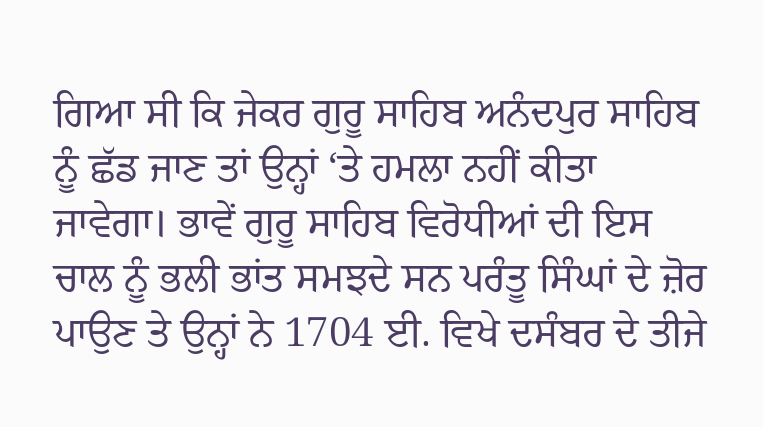ਗਿਆ ਸੀ ਕਿ ਜੇਕਰ ਗੁਰੂ ਸਾਹਿਬ ਅਨੰਦਪੁਰ ਸਾਹਿਬ ਨੂੰ ਛੱਡ ਜਾਣ ਤਾਂ ਉਨ੍ਹਾਂ ‘ਤੇ ਹਮਲਾ ਨਹੀਂ ਕੀਤਾ ਜਾਵੇਗਾ। ਭਾਵੇਂ ਗੁਰੂ ਸਾਹਿਬ ਵਿਰੋਧੀਆਂ ਦੀ ਇਸ ਚਾਲ ਨੂੰ ਭਲੀ ਭਾਂਤ ਸਮਝਦੇ ਸਨ ਪਰੰਤੂ ਸਿੰਘਾਂ ਦੇ ਜ਼ੋਰ ਪਾਉਣ ਤੇ ਉਨ੍ਹਾਂ ਨੇ 1704 ਈ. ਵਿਖੇ ਦਸੰਬਰ ਦੇ ਤੀਜੇ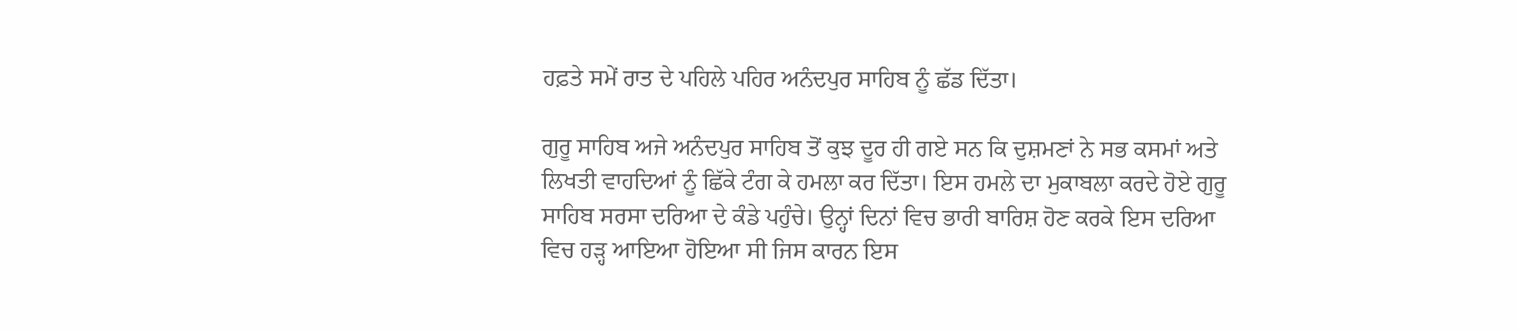ਹਫ਼ਤੇ ਸਮੇਂ ਰਾਤ ਦੇ ਪਹਿਲੇ ਪਹਿਰ ਅਨੰਦਪੁਰ ਸਾਹਿਬ ਨੂੰ ਛੱਡ ਦਿੱਤਾ।

ਗੁਰੂ ਸਾਹਿਬ ਅਜੇ ਅਨੰਦਪੁਰ ਸਾਹਿਬ ਤੋਂ ਕੁਝ ਦੂਰ ਹੀ ਗਏ ਸਨ ਕਿ ਦੁਸ਼ਮਣਾਂ ਨੇ ਸਭ ਕਸਮਾਂ ਅਤੇ ਲਿਖਤੀ ਵਾਹਦਿਆਂ ਨੂੰ ਛਿੱਕੇ ਟੰਗ ਕੇ ਹਮਲਾ ਕਰ ਦਿੱਤਾ। ਇਸ ਹਮਲੇ ਦਾ ਮੁਕਾਬਲਾ ਕਰਦੇ ਹੋਏ ਗੁਰੂ ਸਾਹਿਬ ਸਰਸਾ ਦਰਿਆ ਦੇ ਕੰਡੇ ਪਹੁੰਚੇ। ਉਨ੍ਹਾਂ ਦਿਨਾਂ ਵਿਚ ਭਾਰੀ ਬਾਰਿਸ਼ ਹੋਣ ਕਰਕੇ ਇਸ ਦਰਿਆ ਵਿਚ ਹੜ੍ਹ ਆਇਆ ਹੋਇਆ ਸੀ ਜਿਸ ਕਾਰਨ ਇਸ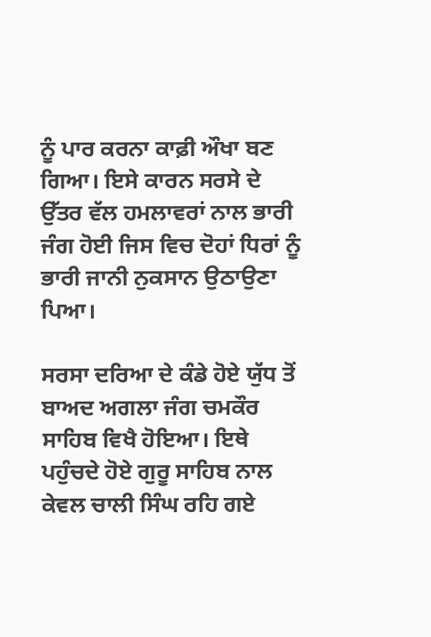ਨੂੰ ਪਾਰ ਕਰਨਾ ਕਾਫ਼ੀ ਔਖਾ ਬਣ ਗਿਆ। ਇਸੇ ਕਾਰਨ ਸਰਸੇ ਦੇ ਉੱਤਰ ਵੱਲ ਹਮਲਾਵਰਾਂ ਨਾਲ ਭਾਰੀ ਜੰਗ ਹੋਈ ਜਿਸ ਵਿਚ ਦੋਹਾਂ ਧਿਰਾਂ ਨੂੰ ਭਾਰੀ ਜਾਨੀ ਨੁਕਸਾਨ ਉਠਾਉਣਾ ਪਿਆ।

ਸਰਸਾ ਦਰਿਆ ਦੇ ਕੰਡੇ ਹੋਏ ਯੁੱਧ ਤੋਂ ਬਾਅਦ ਅਗਲਾ ਜੰਗ ਚਮਕੌਰ ਸਾਹਿਬ ਵਿਖੈ ਹੋਇਆ। ਇਥੇ ਪਹੁੰਚਦੇ ਹੋਏ ਗੁਰੂ ਸਾਹਿਬ ਨਾਲ ਕੇਵਲ ਚਾਲੀ ਸਿੰਘ ਰਹਿ ਗਏ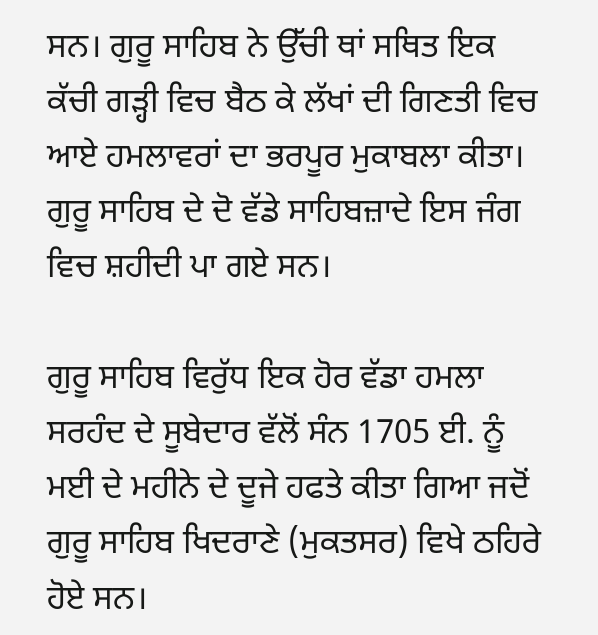ਸਨ। ਗੁਰੂ ਸਾਹਿਬ ਨੇ ਉੱਚੀ ਥਾਂ ਸਥਿਤ ਇਕ ਕੱਚੀ ਗੜ੍ਹੀ ਵਿਚ ਬੈਠ ਕੇ ਲੱਖਾਂ ਦੀ ਗਿਣਤੀ ਵਿਚ ਆਏ ਹਮਲਾਵਰਾਂ ਦਾ ਭਰਪੂਰ ਮੁਕਾਬਲਾ ਕੀਤਾ। ਗੁਰੂ ਸਾਹਿਬ ਦੇ ਦੋ ਵੱਡੇ ਸਾਹਿਬਜ਼ਾਦੇ ਇਸ ਜੰਗ ਵਿਚ ਸ਼ਹੀਦੀ ਪਾ ਗਏ ਸਨ।

ਗੁਰੂ ਸਾਹਿਬ ਵਿਰੁੱਧ ਇਕ ਹੋਰ ਵੱਡਾ ਹਮਲਾ ਸਰਹੰਦ ਦੇ ਸੂਬੇਦਾਰ ਵੱਲੋਂ ਸੰਨ 1705 ਈ. ਨੂੰ ਮਈ ਦੇ ਮਹੀਨੇ ਦੇ ਦੂਜੇ ਹਫਤੇ ਕੀਤਾ ਗਿਆ ਜਦੋਂ ਗੁਰੂ ਸਾਹਿਬ ਖਿਦਰਾਣੇ (ਮੁਕਤਸਰ) ਵਿਖੇ ਠਹਿਰੇ ਹੋਏ ਸਨ।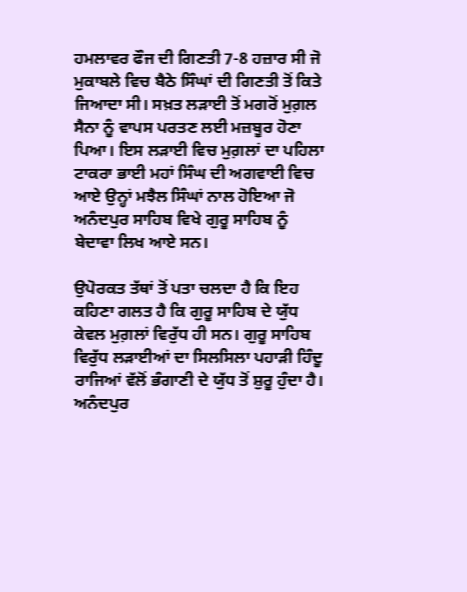ਹਮਲਾਵਰ ਫੌਜ ਦੀ ਗਿਣਤੀ 7-8 ਹਜ਼ਾਰ ਸੀ ਜੋ ਮੁਕਾਬਲੇ ਵਿਚ ਬੈਠੇ ਸਿੰਘਾਂ ਦੀ ਗਿਣਤੀ ਤੋਂ ਕਿਤੇ ਜਿਆਦਾ ਸੀ। ਸਖ਼ਤ ਲੜਾਈ ਤੋਂ ਮਗਰੋਂ ਮੁਗ਼ਲ ਸੈਨਾ ਨੂੰ ਵਾਪਸ ਪਰਤਣ ਲਈ ਮਜ਼ਬੂਰ ਹੋਣਾ ਪਿਆ। ਇਸ ਲੜਾਈ ਵਿਚ ਮੁਗ਼ਲਾਂ ਦਾ ਪਹਿਲਾ ਟਾਕਰਾ ਭਾਈ ਮਹਾਂ ਸਿੰਘ ਦੀ ਅਗਵਾਈ ਵਿਚ ਆਏ ਉਨ੍ਹਾਂ ਮਝੈਲ ਸਿੰਘਾਂ ਨਾਲ ਹੋਇਆ ਜੋ ਅਨੰਦਪੁਰ ਸਾਹਿਬ ਵਿਖੇ ਗੁਰੂ ਸਾਹਿਬ ਨੂੰ ਬੇਦਾਵਾ ਲਿਖ ਆਏ ਸਨ।

ਉਪੋਰਕਤ ਤੱਥਾਂ ਤੋਂ ਪਤਾ ਚਲਦਾ ਹੈ ਕਿ ਇਹ ਕਹਿਣਾ ਗਲਤ ਹੈ ਕਿ ਗੁਰੂ ਸਾਹਿਬ ਦੇ ਯੁੱਧ ਕੇਵਲ ਮੁਗ਼ਲਾਂ ਵਿਰੁੱਧ ਹੀ ਸਨ। ਗੁਰੂ ਸਾਹਿਬ ਵਿਰੁੱਧ ਲੜਾਈਆਂ ਦਾ ਸਿਲਸਿਲਾ ਪਹਾੜੀ ਹਿੰਦੂ ਰਾਜਿਆਂ ਵੱਲੋਂ ਭੰਗਾਣੀ ਦੇ ਯੁੱਧ ਤੋਂ ਸ਼ੁਰੂ ਹੁੰਦਾ ਹੈ। ਅਨੰਦਪੁਰ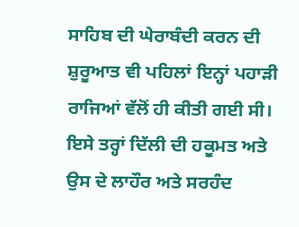ਸਾਹਿਬ ਦੀ ਘੇਰਾਬੰਦੀ ਕਰਨ ਦੀ ਸ਼ੁਰੂਆਤ ਵੀ ਪਹਿਲਾਂ ਇਨ੍ਹਾਂ ਪਹਾੜੀ ਰਾਜਿਆਂ ਵੱਲੋਂ ਹੀ ਕੀਤੀ ਗਈ ਸੀ। ਇਸੇ ਤਰ੍ਹਾਂ ਦਿੱਲੀ ਦੀ ਹਕੂਮਤ ਅਤੇ ਉਸ ਦੇ ਲਾਹੌਰ ਅਤੇ ਸਰਹੰਦ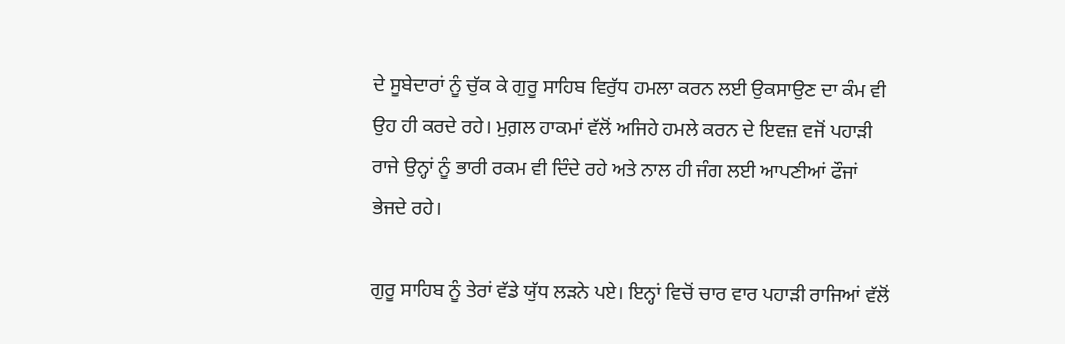ਦੇ ਸੂਬੇਦਾਰਾਂ ਨੂੰ ਚੁੱਕ ਕੇ ਗੁਰੂ ਸਾਹਿਬ ਵਿਰੁੱਧ ਹਮਲਾ ਕਰਨ ਲਈ ਉਕਸਾਉਣ ਦਾ ਕੰਮ ਵੀ ਉਹ ਹੀ ਕਰਦੇ ਰਹੇ। ਮੁਗ਼ਲ ਹਾਕਮਾਂ ਵੱਲੋਂ ਅਜਿਹੇ ਹਮਲੇ ਕਰਨ ਦੇ ਇਵਜ਼ ਵਜੋਂ ਪਹਾੜੀ ਰਾਜੇ ਉਨ੍ਹਾਂ ਨੂੰ ਭਾਰੀ ਰਕਮ ਵੀ ਦਿੰਦੇ ਰਹੇ ਅਤੇ ਨਾਲ ਹੀ ਜੰਗ ਲਈ ਆਪਣੀਆਂ ਫੌਜਾਂ ਭੇਜਦੇ ਰਹੇ।

ਗੁਰੂ ਸਾਹਿਬ ਨੂੰ ਤੇਰਾਂ ਵੱਡੇ ਯੁੱਧ ਲੜਨੇ ਪਏ। ਇਨ੍ਹਾਂ ਵਿਚੋਂ ਚਾਰ ਵਾਰ ਪਹਾੜੀ ਰਾਜਿਆਂ ਵੱਲੋਂ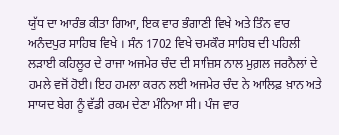ਯੁੱਧ ਦਾ ਆਰੰਭ ਕੀਤਾ ਗਿਆ, ਇਕ ਵਾਰ ਭੰਗਾਣੀ ਵਿਖੇ ਅਤੇ ਤਿੰਨ ਵਾਰ ਅਨੰਦਪੁਰ ਸਾਹਿਬ ਵਿਖੇ । ਸੰਨ 1702 ਵਿਖੇ ਚਮਕੌਰ ਸਾਹਿਬ ਦੀ ਪਹਿਲੀ ਲੜਾਈ ਕਹਿਲੂਰ ਦੇ ਰਾਜਾ ਅਜਮੇਰ ਚੰਦ ਦੀ ਸਾਜ਼ਿਸ ਨਾਲ ਮੁਗ਼ਲ ਜਰਨੈਲਾਂ ਦੇ ਹਮਲੇ ਵਜੋਂ ਹੋਈ। ਇਹ ਹਮਲਾ ਕਰਨ ਲਈ ਅਜਮੇਰ ਚੰਦ ਨੇ ਆਲਿਫ਼ ਖ਼ਾਨ ਅਤੇ ਸਾਯਦ ਬੇਗ ਨੂੰ ਵੱਡੀ ਰਕਮ ਦੇਣਾ ਮੰਨਿਆ ਸੀ। ਪੰਜ ਵਾਰ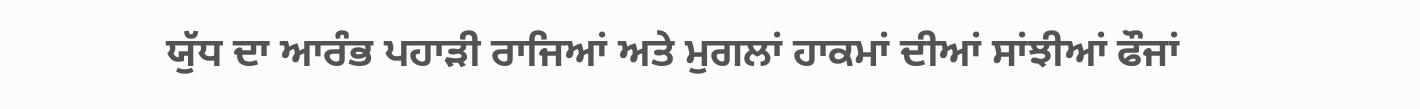ਯੁੱਧ ਦਾ ਆਰੰਭ ਪਹਾੜੀ ਰਾਜਿਆਂ ਅਤੇ ਮੁਗਲਾਂ ਹਾਕਮਾਂ ਦੀਆਂ ਸਾਂਝੀਆਂ ਫੌਜਾਂ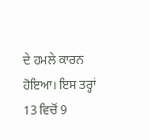ਦੇ ਹਮਲੇ ਕਾਰਨ ਹੋਇਆ। ਇਸ ਤਰ੍ਹਾਂ 13 ਵਿਚੋਂ 9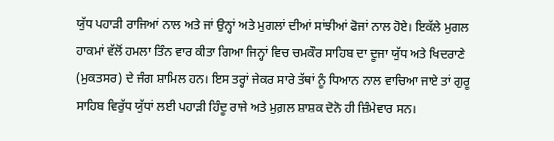ਯੁੱਧ ਪਹਾੜੀ ਰਾਜਿਆਂ ਨਾਲ ਅਤੇ ਜਾਂ ਉਨ੍ਹਾਂ ਅਤੇ ਮੁਗਲਾਂ ਦੀਆਂ ਸਾਂਝੀਆਂ ਫੋਜਾਂ ਨਾਲ ਹੋਏ। ਇਕੱਲੇ ਮੁਗਲ ਹਾਕਮਾਂ ਵੱਲੋਂ ਹਮਲਾ ਤਿੰਨ ਵਾਰ ਕੀਤਾ ਗਿਆ ਜਿਨ੍ਹਾਂ ਵਿਚ ਚਮਕੌਰ ਸਾਹਿਬ ਦਾ ਦੂਜਾ ਯੁੱਧ ਅਤੇ ਖਿਦਰਾਣੇ (ਮੁਕਤਸਰ) ਦੇ ਜੰਗ ਸ਼ਾਮਿਲ ਹਨ। ਇਸ ਤਰ੍ਹਾਂ ਜੇਕਰ ਸਾਰੇ ਤੱਥਾਂ ਨੂੰ ਧਿਆਨ ਨਾਲ ਵਾਚਿਆ ਜਾਏ ਤਾਂ ਗੁਰੂ ਸਾਹਿਬ ਵਿਰੁੱਧ ਯੁੱਧਾਂ ਲਈ ਪਹਾੜੀ ਹਿੰਦੂ ਰਾਜੇ ਅਤੇ ਮੁਗ਼ਲ ਸ਼ਾਸ਼ਕ ਦੋਨੋ ਹੀ ਜ਼ਿੰਮੇਵਾਰ ਸਨ।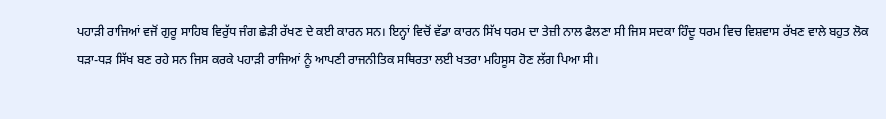ਪਹਾੜੀ ਰਾਜਿਆਂ ਵਜੋਂ ਗੁਰੂ ਸਾਹਿਬ ਵਿਰੁੱਧ ਜੰਗ ਛੇੜੀ ਰੱਖਣ ਦੇ ਕਈ ਕਾਰਨ ਸਨ। ਇਨ੍ਹਾਂ ਵਿਚੋਂ ਵੱਡਾ ਕਾਰਨ ਸਿੱਖ ਧਰਮ ਦਾ ਤੇਜ਼ੀ ਨਾਲ ਫੈਲਣਾ ਸੀ ਜਿਸ ਸਦਕਾ ਹਿੰਦੂ ਧਰਮ ਵਿਚ ਵਿਸ਼ਵਾਸ ਰੱਖਣ ਵਾਲੇ ਬਹੁਤ ਲੋਕ ਧੜਾ-ਧੜ ਸਿੱਖ ਬਣ ਰਹੇ ਸਨ ਜਿਸ ਕਰਕੇ ਪਹਾੜੀ ਰਾਜਿਆਂ ਨੂੰ ਆਪਣੀ ਰਾਜਨੀਤਿਕ ਸਥਿਰਤਾ ਲਈ ਖਤਰਾ ਮਹਿਸੂਸ ਹੋਣ ਲੱਗ ਪਿਆ ਸੀ।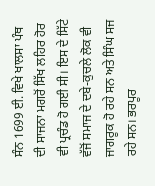ਸੰਨ 1699 ਈ. ਵਿਖੇ ਖਾਲਸਾ ਪੰਥ ਦੀ ਸਾਜਨਾ ਮਗਰੋਂ ਸਿੱਖ ਲਹਿਰ ਹੋਰ ਵੀ ਪ੍ਰਚੰਡ ਹੋ ਗਈ ਸੀ। ਇਸ ਦੇ ਸਿੱਟੇ ਵੱਜੋਂ ਸਮਾਜ ਦੇ ਦਬੇ-ਕੁਚਲੇ ਲੋਕ ਵੀ ਜਾਗਰੂਕ ਹੋ ਰਹੇ ਸਨ ਅਤੇ ਸਿੰਘ ਸਜ ਰਹੇ ਸਨ। ਭਰਪੂਰ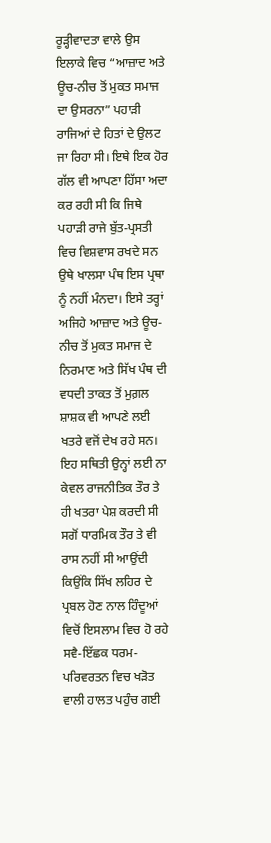ਰੂੜ੍ਹੀਵਾਦਤਾ ਵਾਲੇ ਉਸ ਇਲਾਕੇ ਵਿਚ “ਆਜ਼ਾਦ ਅਤੇ ਊਚ-ਨੀਚ ਤੋਂ ਮੁਕਤ ਸਮਾਜ ਦਾ ਉਸਰਨਾ” ਪਹਾੜੀ ਰਾਜਿਆਂ ਦੇ ਹਿਤਾਂ ਦੇ ਉਲਟ ਜਾ ਰਿਹਾ ਸੀ। ਇਥੇ ਇਕ ਹੋਰ ਗੱਲ ਵੀ ਆਪਣਾ ਹਿੱਸਾ ਅਦਾ ਕਰ ਰਹੀ ਸੀ ਕਿ ਜਿਥੇ ਪਹਾੜੀ ਰਾਜੇ ਬੁੱਤ-ਪ੍ਰਸਤੀ ਵਿਚ ਵਿਸ਼ਵਾਸ ਰਖਦੇ ਸਨ ਉਥੇ ਖਾਲਸਾ ਪੰਥ ਇਸ ਪ੍ਰਥਾ ਨੂੰ ਨਹੀਂ ਮੰਨਦਾ। ਇਸੇ ਤਰ੍ਹਾਂ ਅਜਿਹੇ ਆਜ਼ਾਦ ਅਤੇ ਊਚ-ਨੀਚ ਤੋਂ ਮੁਕਤ ਸਮਾਜ ਦੇ ਨਿਰਮਾਣ ਅਤੇ ਸਿੱਖ ਪੰਥ ਦੀ ਵਧਦੀ ਤਾਕਤ ਤੋਂ ਮੁਗ਼ਲ ਸ਼ਾਸ਼ਕ ਵੀ ਆਪਣੇ ਲਈ ਖਤਰੇ ਵਜੋਂ ਦੇਖ ਰਹੇ ਸਨ। ਇਹ ਸਥਿਤੀ ਉਨ੍ਹਾਂ ਲਈ ਨਾ ਕੇਵਲ ਰਾਜਨੀਤਿਕ ਤੌਰ ਤੇ ਹੀ ਖਤਰਾ ਪੇਸ਼ ਕਰਦੀ ਸੀ ਸਗੋਂ ਧਾਰਮਿਕ ਤੌਰ ਤੇ ਵੀ ਰਾਸ ਨਹੀਂ ਸੀ ਆਉਂਦੀ ਕਿਉਂਕਿ ਸਿੱਖ ਲਹਿਰ ਦੇ ਪ੍ਰਬਲ ਹੋਣ ਨਾਲ ਹਿੰਦੂਆਂ ਵਿਚੋਂ ਇਸਲਾਮ ਵਿਚ ਹੋ ਰਹੇ ਸਵੈ-ਇੱਛਕ ਧਰਮ-ਪਰਿਵਰਤਨ ਵਿਚ ਖੜੋਤ ਵਾਲੀ ਹਾਲਤ ਪਹੁੰਚ ਗਈ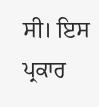ਸੀ। ਇਸ ਪ੍ਰਕਾਰ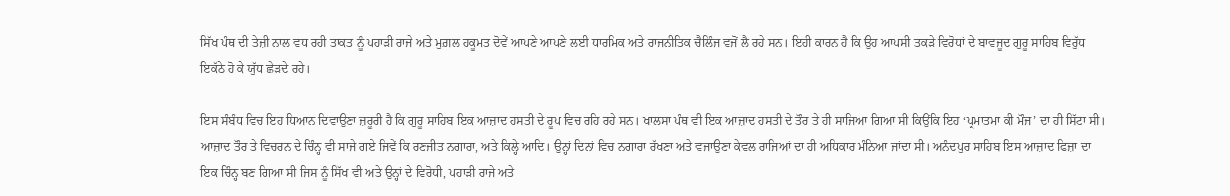ਸਿੱਖ ਪੰਥ ਦੀ ਤੇਜ਼ੀ ਨਾਲ ਵਧ ਰਹੀ ਤਾਕਤ ਨੂੰ ਪਹਾੜੀ ਰਾਜੇ ਅਤੇ ਮੁਗ਼ਲ ਹਕੂਮਤ ਦੋਵੇਂ ਆਪਣੇ ਆਪਣੇ ਲਈ ਧਾਰਮਿਕ ਅਤੇ ਰਾਜਨੀਤਿਕ ਚੈਲਿੰਜ ਵਜੋਂ ਲੈ ਰਹੇ ਸਨ। ਇਹੀ ਕਾਰਨ ਹੈ ਕਿ ਉਹ ਆਪਸੀ ਤਕੜੇ ਵਿਰੋਧਾਂ ਦੇ ਬਾਵਜੂਦ ਗੁਰੂ ਸਾਹਿਬ ਵਿਰੁੱਧ ਇਕੱਠੇ ਹੋ ਕੇ ਯੁੱਧ ਛੇੜਦੇ ਰਹੇ।

ਇਸ ਸੰਬੰਧ ਵਿਚ ਇਹ ਧਿਆਨ ਦਿਵਾਉਣਾ ਜ਼ਰੂਰੀ ਹੈ ਕਿ ਗੁਰੂ ਸਾਹਿਬ ਇਕ ਆਜ਼ਾਦ ਹਸਤੀ ਦੇ ਰੂਪ ਵਿਚ ਰਹਿ ਰਹੇ ਸਨ। ਖਾਲਸਾ ਪੰਥ ਵੀ ਇਕ ਆਜ਼ਾਦ ਹਸਤੀ ਦੇ ਤੌਰ ਤੇ ਹੀ ਸਾਜਿਆ ਗਿਆ ਸੀ ਕਿਉਂਕਿ ਇਹ ‘ਪ੍ਰਮਾਤਮਾ ਕੀ ਮੌਜ’ ਦਾ ਹੀ ਸਿੱਟਾ ਸੀ। ਆਜ਼ਾਦ ਤੌਰ ਤੇ ਵਿਚਰਨ ਦੇ ਚਿੰਨ੍ਹ ਵੀ ਸਾਜੇ ਗਏ ਜਿਵੇਂ ਕਿ ਰਣਜੀਤ ਨਗਾਰਾ, ਅਤੇ ਕਿਲ੍ਹੇ ਆਦਿ। ਉਨ੍ਹਾਂ ਦਿਨਾਂ ਵਿਚ ਨਗਾਰਾ ਰੱਖਣਾ ਅਤੇ ਵਜਾਉਣਾ ਕੇਵਲ ਰਾਜਿਆਂ ਦਾ ਹੀ ਅਧਿਕਾਰ ਮੰਨਿਆ ਜਾਂਦਾ ਸੀ। ਅਨੰਦਪੁਰ ਸਾਹਿਬ ਇਸ ਆਜ਼ਾਦ ਫਿਜ਼ਾ ਦਾ ਇਕ ਚਿੰਨ੍ਹ ਬਣ ਗਿਆ ਸੀ ਜਿਸ ਨੂੰ ਸਿੱਖ ਵੀ ਅਤੇ ਉਨ੍ਹਾਂ ਦੇ ਵਿਰੋਧੀ, ਪਹਾੜੀ ਰਾਜੇ ਅਤੇ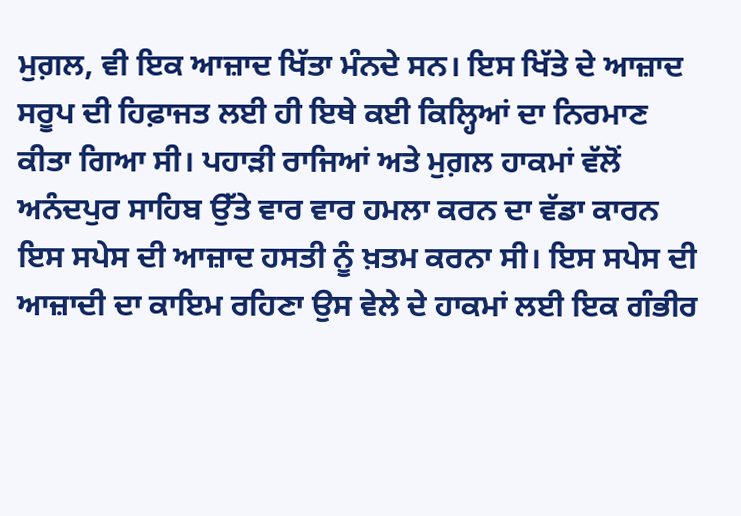ਮੁਗ਼ਲ, ਵੀ ਇਕ ਆਜ਼ਾਦ ਖਿੱਤਾ ਮੰਨਦੇ ਸਨ। ਇਸ ਖਿੱਤੇ ਦੇ ਆਜ਼ਾਦ ਸਰੂਪ ਦੀ ਹਿਫ਼ਾਜਤ ਲਈ ਹੀ ਇਥੇ ਕਈ ਕਿਲ੍ਹਿਆਂ ਦਾ ਨਿਰਮਾਣ ਕੀਤਾ ਗਿਆ ਸੀ। ਪਹਾੜੀ ਰਾਜਿਆਂ ਅਤੇ ਮੁਗ਼ਲ ਹਾਕਮਾਂ ਵੱਲੋਂ ਅਨੰਦਪੁਰ ਸਾਹਿਬ ਉੱਤੇ ਵਾਰ ਵਾਰ ਹਮਲਾ ਕਰਨ ਦਾ ਵੱਡਾ ਕਾਰਨ ਇਸ ਸਪੇਸ ਦੀ ਆਜ਼ਾਦ ਹਸਤੀ ਨੂੰ ਖ਼ਤਮ ਕਰਨਾ ਸੀ। ਇਸ ਸਪੇਸ ਦੀ ਆਜ਼ਾਦੀ ਦਾ ਕਾਇਮ ਰਹਿਣਾ ਉਸ ਵੇਲੇ ਦੇ ਹਾਕਮਾਂ ਲਈ ਇਕ ਗੰਭੀਰ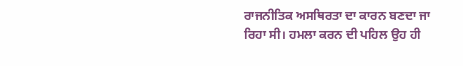ਰਾਜਨੀਤਿਕ ਅਸਥਿਰਤਾ ਦਾ ਕਾਰਨ ਬਣਦਾ ਜਾ ਰਿਹਾ ਸੀ। ਹਮਲਾ ਕਰਨ ਦੀ ਪਹਿਲ ਉਹ ਹੀ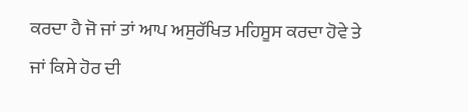ਕਰਦਾ ਹੈ ਜੋ ਜਾਂ ਤਾਂ ਆਪ ਅਸੁਰੱਖਿਤ ਮਹਿਸੂਸ ਕਰਦਾ ਹੋਵੇ ਤੇ ਜਾਂ ਕਿਸੇ ਹੋਰ ਦੀ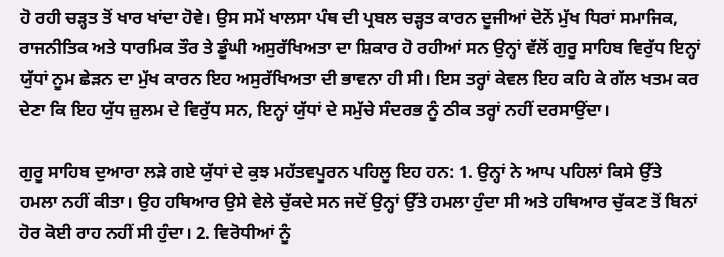ਹੋ ਰਹੀ ਚੜ੍ਹਤ ਤੋਂ ਖਾਰ ਖਾਂਦਾ ਹੋਵੇ। ਉਸ ਸਮੇਂ ਖਾਲਸਾ ਪੰਥ ਦੀ ਪ੍ਰਬਲ ਚੜ੍ਹਤ ਕਾਰਨ ਦੂਜੀਆਂ ਦੋਨੋਂ ਮੁੱਖ ਧਿਰਾਂ ਸਮਾਜਿਕ, ਰਾਜਨੀਤਿਕ ਅਤੇ ਧਾਰਮਿਕ ਤੌਰ ਤੇ ਡੂੰਘੀ ਅਸੁਰੱਖਿਅਤਾ ਦਾ ਸ਼ਿਕਾਰ ਹੋ ਰਹੀਆਂ ਸਨ ਉਨ੍ਹਾਂ ਵੱਲੋਂ ਗੁਰੂ ਸਾਹਿਬ ਵਿਰੁੱਧ ਇਨ੍ਹਾਂ ਯੁੱਧਾਂ ਨੂਮ ਛੇੜਨ ਦਾ ਮੁੱਖ ਕਾਰਨ ਇਹ ਅਸੁਰੱਖਿਅਤਾ ਦੀ ਭਾਵਨਾ ਹੀ ਸੀ। ਇਸ ਤਰ੍ਹਾਂ ਕੇਵਲ ਇਹ ਕਹਿ ਕੇ ਗੱਲ ਖਤਮ ਕਰ ਦੇਣਾ ਕਿ ਇਹ ਯੁੱਧ ਜ਼ੁਲਮ ਦੇ ਵਿਰੁੱਧ ਸਨ, ਇਨ੍ਹਾਂ ਯੁੱਧਾਂ ਦੇ ਸਮੁੱਚੇ ਸੰਦਰਭ ਨੂੰ ਠੀਕ ਤਰ੍ਹਾਂ ਨਹੀਂ ਦਰਸਾਉਂਦਾ।

ਗੁਰੂ ਸਾਹਿਬ ਦੁਆਰਾ ਲੜੇ ਗਏ ਯੁੱਧਾਂ ਦੇ ਕੁਝ ਮਹੱਤਵਪੂਰਨ ਪਹਿਲੂ ਇਹ ਹਨ: 1. ਉਨ੍ਹਾਂ ਨੇ ਆਪ ਪਹਿਲਾਂ ਕਿਸੇ ਉੱਤੇ ਹਮਲਾ ਨਹੀਂ ਕੀਤਾ। ਉਹ ਹਥਿਆਰ ਉਸੇ ਵੇਲੇ ਚੁੱਕਦੇ ਸਨ ਜਦੋਂ ਉਨ੍ਹਾਂ ਉੱਤੇ ਹਮਲਾ ਹੁੰਦਾ ਸੀ ਅਤੇ ਹਥਿਆਰ ਚੁੱਕਣ ਤੋਂ ਬਿਨਾਂ ਹੋਰ ਕੋਈ ਰਾਹ ਨਹੀਂ ਸੀ ਹੁੰਦਾ। 2. ਵਿਰੋਧੀਆਂ ਨੂੰ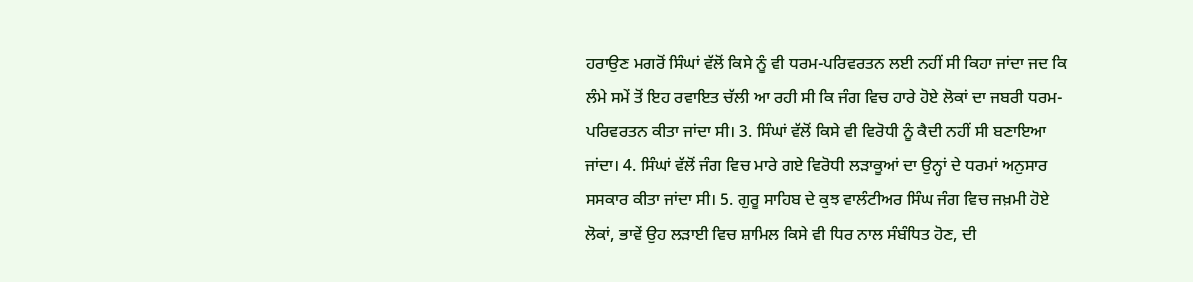ਹਰਾਉਣ ਮਗਰੋਂ ਸਿੰਘਾਂ ਵੱਲੋਂ ਕਿਸੇ ਨੂੰ ਵੀ ਧਰਮ-ਪਰਿਵਰਤਨ ਲਈ ਨਹੀਂ ਸੀ ਕਿਹਾ ਜਾਂਦਾ ਜਦ ਕਿ ਲੰਮੇ ਸਮੇਂ ਤੋਂ ਇਹ ਰਵਾਇਤ ਚੱਲੀ ਆ ਰਹੀ ਸੀ ਕਿ ਜੰਗ ਵਿਚ ਹਾਰੇ ਹੋਏ ਲੋਕਾਂ ਦਾ ਜਬਰੀ ਧਰਮ-ਪਰਿਵਰਤਨ ਕੀਤਾ ਜਾਂਦਾ ਸੀ। 3. ਸਿੰਘਾਂ ਵੱਲੋਂ ਕਿਸੇ ਵੀ ਵਿਰੋਧੀ ਨੂੰ ਕੈਦੀ ਨਹੀਂ ਸੀ ਬਣਾਇਆ ਜਾਂਦਾ। 4. ਸਿੰਘਾਂ ਵੱਲੋਂ ਜੰਗ ਵਿਚ ਮਾਰੇ ਗਏ ਵਿਰੋਧੀ ਲੜਾਕੂਆਂ ਦਾ ਉਨ੍ਹਾਂ ਦੇ ਧਰਮਾਂ ਅਨੁਸਾਰ ਸਸਕਾਰ ਕੀਤਾ ਜਾਂਦਾ ਸੀ। 5. ਗੁਰੂ ਸਾਹਿਬ ਦੇ ਕੁਝ ਵਾਲੰਟੀਅਰ ਸਿੰਘ ਜੰਗ ਵਿਚ ਜਖ਼ਮੀ ਹੋਏ ਲੋਕਾਂ, ਭਾਵੇਂ ਉਹ ਲੜਾਈ ਵਿਚ ਸ਼ਾਮਿਲ ਕਿਸੇ ਵੀ ਧਿਰ ਨਾਲ ਸੰਬੰਧਿਤ ਹੋਣ, ਦੀ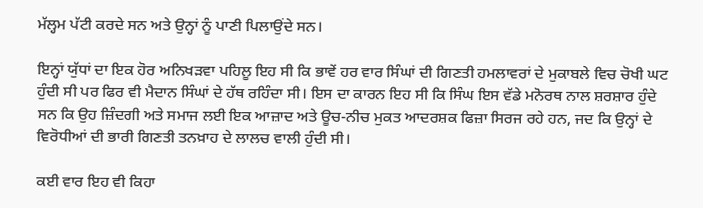ਮੱਲ੍ਹਮ ਪੱਟੀ ਕਰਦੇ ਸਨ ਅਤੇ ਉਨ੍ਹਾਂ ਨੂੰ ਪਾਣੀ ਪਿਲਾਉਂਦੇ ਸਨ।

ਇਨ੍ਹਾਂ ਯੁੱਧਾਂ ਦਾ ਇਕ ਹੋਰ ਅਨਿਖੜਵਾ ਪਹਿਲੂ ਇਹ ਸੀ ਕਿ ਭਾਵੇਂ ਹਰ ਵਾਰ ਸਿੰਘਾਂ ਦੀ ਗਿਣਤੀ ਹਮਲਾਵਰਾਂ ਦੇ ਮੁਕਾਬਲੇ ਵਿਚ ਚੋਖੀ ਘਟ ਹੁੰਦੀ ਸੀ ਪਰ ਫਿਰ ਵੀ ਮੈਦਾਨ ਸਿੰਘਾਂ ਦੇ ਹੱਥ ਰਹਿੰਦਾ ਸੀ। ਇਸ ਦਾ ਕਾਰਨ ਇਹ ਸੀ ਕਿ ਸਿੰਘ ਇਸ ਵੱਡੇ ਮਨੋਰਥ ਨਾਲ ਸ਼ਰਸ਼ਾਰ ਹੁੰਦੇ ਸਨ ਕਿ ਉਹ ਜ਼ਿੰਦਗੀ ਅਤੇ ਸਮਾਜ ਲਈ ਇਕ ਆਜ਼ਾਦ ਅਤੇ ਊਚ-ਨੀਚ ਮੁਕਤ ਆਦਰਸ਼ਕ ਫਿਜ਼ਾ ਸਿਰਜ ਰਹੇ ਹਨ, ਜਦ ਕਿ ਉਨ੍ਹਾਂ ਦੇ ਵਿਰੋਧੀਆਂ ਦੀ ਭਾਰੀ ਗਿਣਤੀ ਤਨਖ਼ਾਹ ਦੇ ਲਾਲਚ ਵਾਲੀ ਹੁੰਦੀ ਸੀ।

ਕਈ ਵਾਰ ਇਹ ਵੀ ਕਿਹਾ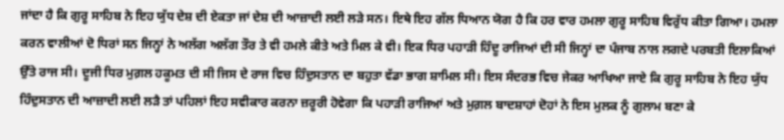ਜਾਂਦਾ ਹੈ ਕਿ ਗੁਰੂ ਸਾਹਿਬ ਨੇ ਇਹ ਯੁੱਧ ਦੇਸ਼ ਦੀ ਏਕਤਾ ਜਾਂ ਦੇਸ਼ ਦੀ ਆਜ਼ਾਦੀ ਲਈ ਲੜੇ ਸਨ। ਇਥੇ ਇਹ ਗੱਲ ਧਿਆਨ ਯੋਗ ਹੈ ਕਿ ਹਰ ਵਾਰ ਹਮਲਾ ਗੁਰੂ ਸਾਹਿਬ ਵਿਰੁੱਧ ਕੀਤਾ ਗਿਆ। ਹਮਲਾ ਕਰਨ ਵਾਲੀਆਂ ਦੋ ਧਿਰਾਂ ਸਨ ਜਿਨ੍ਹਾਂ ਨੇ ਅਲੱਗ ਅਲੱਗ ਤੌਰ ਤੇ ਵੀ ਹਮਲੇ ਕੀਤੇ ਅਤੇ ਮਿਲ ਕੇ ਵੀ। ਇਕ ਧਿਰ ਪਹਾੜੀ ਹਿੰਦੂ ਰਾਜਿਆਂ ਦੀ ਸੀ ਜਿਨ੍ਹਾਂ ਦਾ ਪੰਜਾਬ ਨਾਲ ਲਗਦੇ ਪਰਬਤੀ ਇਲਾਕਿਆਂ ਉੱਤੇ ਰਾਜ ਸੀ। ਦੂਜੀ ਧਿਰ ਮੁਗ਼ਲ ਹਕੂਮਤ ਦੀ ਸੀ ਜਿਸ ਦੇ ਰਾਜ ਵਿਚ ਹਿੰਦੁਸਤਾਨ ਦਾ ਬਹੁਤਾ ਵੱਡਾ ਭਾਗ ਸ਼ਾਮਿਲ ਸੀ। ਇਸ ਸੰਦਰਭ ਵਿਚ ਜੇਕਰ ਆਖਿਆ ਜਾਏ ਕਿ ਗੁਰੂ ਸਾਹਿਬ ਨੇ ਇਹ ਯੁੱਧ ਹਿੰਦੁਸਤਾਨ ਦੀ ਆਜ਼ਾਦੀ ਲਈ ਲੜੈ ਤਾਂ ਪਹਿਲਾਂ ਇਹ ਸਵੀਕਾਰ ਕਰਨਾ ਜ਼ਰੂਰੀ ਹੋਵੇਗਾ ਕਿ ਪਹਾੜੀ ਰਾਜਿਆਂ ਅਤੇ ਮੁਗ਼ਲ ਬਾਦਸ਼ਾਹਾਂ ਦੋਹਾਂ ਨੇ ਇਸ ਮੁਲਕ ਨੂੰ ਗੁਲਾਮ ਬਣਾ ਕੇ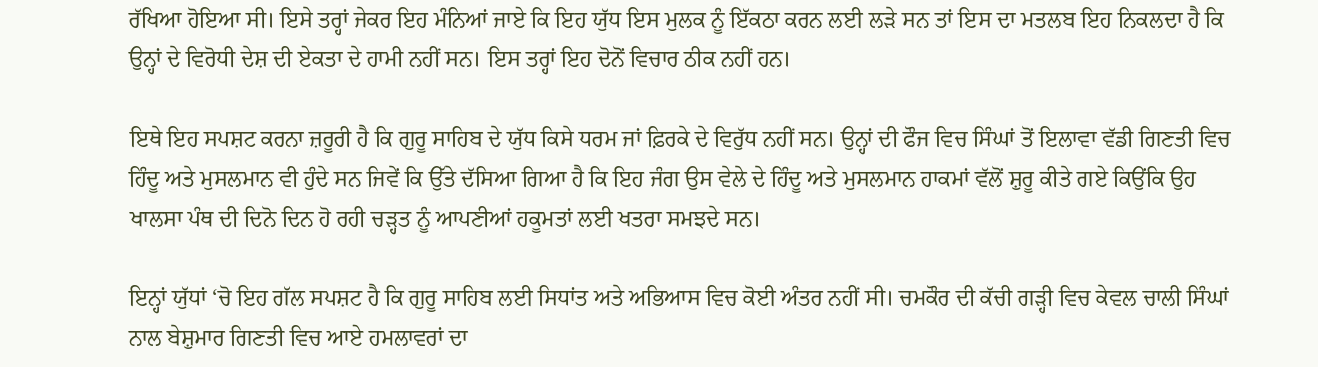ਰੱਖਿਆ ਹੋਇਆ ਸੀ। ਇਸੇ ਤਰ੍ਹਾਂ ਜੇਕਰ ਇਹ ਮੰਨਿਆਂ ਜਾਏ ਕਿ ਇਹ ਯੁੱਧ ਇਸ ਮੁਲਕ ਨੂੰ ਇੱਕਠਾ ਕਰਨ ਲਈ ਲੜੇ ਸਨ ਤਾਂ ਇਸ ਦਾ ਮਤਲਬ ਇਹ ਨਿਕਲਦਾ ਹੈ ਕਿ ਉਨ੍ਹਾਂ ਦੇ ਵਿਰੋਧੀ ਦੇਸ਼ ਦੀ ਏਕਤਾ ਦੇ ਹਾਮੀ ਨਹੀਂ ਸਨ। ਇਸ ਤਰ੍ਹਾਂ ਇਹ ਦੋਨੋਂ ਵਿਚਾਰ ਠੀਕ ਨਹੀਂ ਹਨ।

ਇਥੇ ਇਹ ਸਪਸ਼ਟ ਕਰਨਾ ਜ਼ਰੂਰੀ ਹੈ ਕਿ ਗੁਰੂ ਸਾਹਿਬ ਦੇ ਯੁੱਧ ਕਿਸੇ ਧਰਮ ਜਾਂ ਫ਼ਿਰਕੇ ਦੇ ਵਿਰੁੱਧ ਨਹੀਂ ਸਨ। ਉਨ੍ਹਾਂ ਦੀ ਫੌਜ ਵਿਚ ਸਿੰਘਾਂ ਤੋਂ ਇਲਾਵਾ ਵੱਡੀ ਗਿਣਤੀ ਵਿਚ ਹਿੰਦੂ ਅਤੇ ਮੁਸਲਮਾਨ ਵੀ ਹੁੰਦੇ ਸਨ ਜਿਵੇਂ ਕਿ ਉੱਤੇ ਦੱਸਿਆ ਗਿਆ ਹੈ ਕਿ ਇਹ ਜੰਗ ਉਸ ਵੇਲੇ ਦੇ ਹਿੰਦੂ ਅਤੇ ਮੁਸਲਮਾਨ ਹਾਕਮਾਂ ਵੱਲੋਂ ਸ਼ੁਰੂ ਕੀਤੇ ਗਏ ਕਿਉਂਕਿ ਉਹ ਖਾਲਸਾ ਪੰਥ ਦੀ ਦਿਨੋ ਦਿਨ ਹੋ ਰਹੀ ਚੜ੍ਹਤ ਨੂੰ ਆਪਣੀਆਂ ਹਕੂਮਤਾਂ ਲਈ ਖਤਰਾ ਸਮਝਦੇ ਸਨ।

ਇਨ੍ਹਾਂ ਯੁੱਧਾਂ ‘ਚੋ ਇਹ ਗੱਲ ਸਪਸ਼ਟ ਹੈ ਕਿ ਗੁਰੂ ਸਾਹਿਬ ਲਈ ਸਿਧਾਂਤ ਅਤੇ ਅਭਿਆਸ ਵਿਚ ਕੋਈ ਅੰਤਰ ਨਹੀਂ ਸੀ। ਚਮਕੌਰ ਦੀ ਕੱਚੀ ਗੜ੍ਹੀ ਵਿਚ ਕੇਵਲ ਚਾਲੀ ਸਿੰਘਾਂ ਨਾਲ ਬੇਸ਼ੁਮਾਰ ਗਿਣਤੀ ਵਿਚ ਆਏ ਹਮਲਾਵਰਾਂ ਦਾ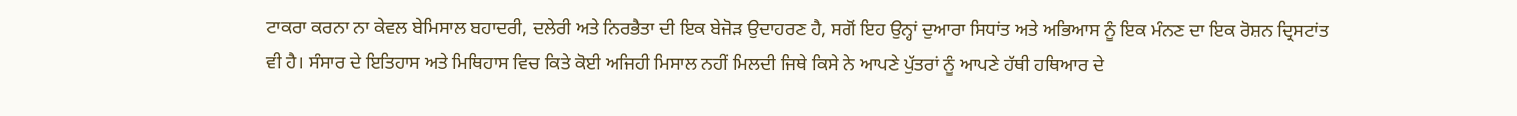ਟਾਕਰਾ ਕਰਨਾ ਨਾ ਕੇਵਲ ਬੇਮਿਸਾਲ ਬਹਾਦਰੀ, ਦਲੇਰੀ ਅਤੇ ਨਿਰਭੈਤਾ ਦੀ ਇਕ ਬੇਜੋੜ ਉਦਾਹਰਣ ਹੈ, ਸਗੋਂ ਇਹ ਉਨ੍ਹਾਂ ਦੁਆਰਾ ਸਿਧਾਂਤ ਅਤੇ ਅਭਿਆਸ ਨੂੰ ਇਕ ਮੰਨਣ ਦਾ ਇਕ ਰੋਸ਼ਨ ਦ੍ਰਿਸਟਾਂਤ ਵੀ ਹੈ। ਸੰਸਾਰ ਦੇ ਇਤਿਹਾਸ ਅਤੇ ਮਿਥਿਹਾਸ ਵਿਚ ਕਿਤੇ ਕੋਈ ਅਜਿਹੀ ਮਿਸਾਲ ਨਹੀਂ ਮਿਲਦੀ ਜਿਥੇ ਕਿਸੇ ਨੇ ਆਪਣੇ ਪੁੱਤਰਾਂ ਨੂੰ ਆਪਣੇ ਹੱਥੀ ਹਥਿਆਰ ਦੇ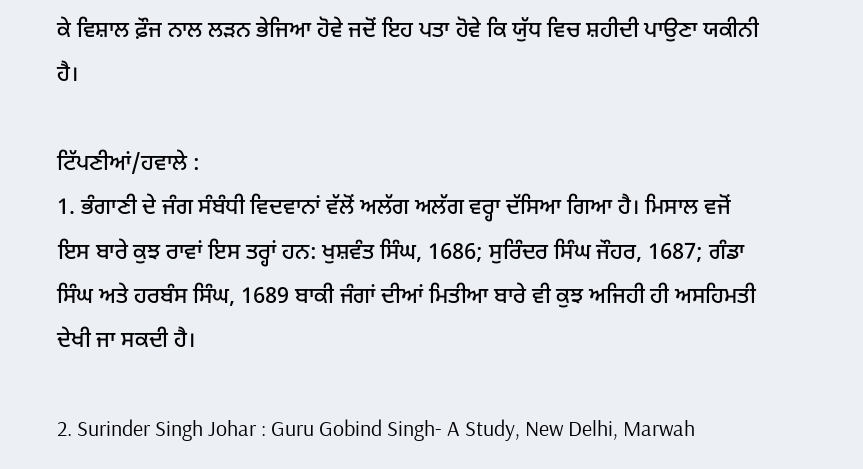ਕੇ ਵਿਸ਼ਾਲ ਫ਼ੌਜ ਨਾਲ ਲੜਨ ਭੇਜਿਆ ਹੋਵੇ ਜਦੋਂ ਇਹ ਪਤਾ ਹੋਵੇ ਕਿ ਯੁੱਧ ਵਿਚ ਸ਼ਹੀਦੀ ਪਾਉਣਾ ਯਕੀਨੀ ਹੈ।

ਟਿੱਪਣੀਆਂ/ਹਵਾਲੇ :
1. ਭੰਗਾਣੀ ਦੇ ਜੰਗ ਸੰਬੰਧੀ ਵਿਦਵਾਨਾਂ ਵੱਲੋਂ ਅਲੱਗ ਅਲੱਗ ਵਰ੍ਹਾ ਦੱਸਿਆ ਗਿਆ ਹੈ। ਮਿਸਾਲ ਵਜੋਂ ਇਸ ਬਾਰੇ ਕੁਝ ਰਾਵਾਂ ਇਸ ਤਰ੍ਹਾਂ ਹਨ: ਖੁਸ਼ਵੰਤ ਸਿੰਘ, 1686; ਸੁਰਿੰਦਰ ਸਿੰਘ ਜੌਹਰ, 1687; ਗੰਡਾ ਸਿੰਘ ਅਤੇ ਹਰਬੰਸ ਸਿੰਘ, 1689 ਬਾਕੀ ਜੰਗਾਂ ਦੀਆਂ ਮਿਤੀਆ ਬਾਰੇ ਵੀ ਕੁਝ ਅਜਿਹੀ ਹੀ ਅਸਹਿਮਤੀ ਦੇਖੀ ਜਾ ਸਕਦੀ ਹੈ।

2. Surinder Singh Johar : Guru Gobind Singh- A Study, New Delhi, Marwah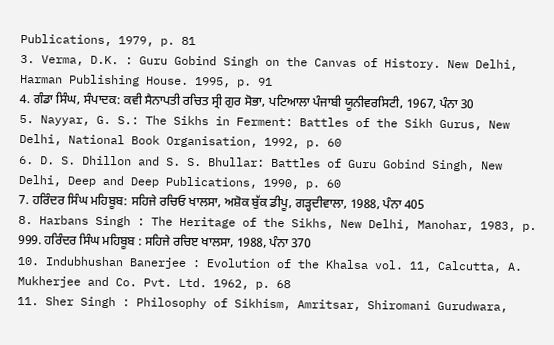Publications, 1979, p. 81
3. Verma, D.K. : Guru Gobind Singh on the Canvas of History. New Delhi, Harman Publishing House. 1995, p. 91
4. ਗੰਡਾ ਸਿੰਘ, ਸੰਪਾਦਕ: ਕਵੀ ਸੈਨਾਪਤੀ ਰਚਿਤ ਸ੍ਰੀ ਗੁਰ ਸੋਭਾ, ਪਟਿਆਲਾ ਪੰਜਾਬੀ ਯੂਨੀਵਰਸਿਟੀ, 1967, ਪੰਨਾ 30
5. Nayyar, G. S.: The Sikhs in Ferment: Battles of the Sikh Gurus, New Delhi, National Book Organisation, 1992, p. 60
6. D. S. Dhillon and S. S. Bhullar: Battles of Guru Gobind Singh, New Delhi, Deep and Deep Publications, 1990, p. 60
7. ਹਰਿੰਦਰ ਸਿੰਘ ਮਹਿਬੂਬ: ਸਹਿਜੇ ਰਚਿਓ ਖਾਲਸਾ, ਅਸ਼ੋਕ ਬੁੱਕ ਡੀਪੂ, ਗੜ੍ਹਦੀਵਾਲਾ, 1988, ਪੰਨਾ 405
8. Harbans Singh : The Heritage of the Sikhs, New Delhi, Manohar, 1983, p. 999. ਹਰਿੰਦਰ ਸਿੰਘ ਮਹਿਬੂਬ : ਸਹਿਜੇ ਰਚਿੲ ਖਾਲਸਾ, 1988, ਪੰਨਾ 370
10. Indubhushan Banerjee : Evolution of the Khalsa vol. 11, Calcutta, A. Mukherjee and Co. Pvt. Ltd. 1962, p. 68
11. Sher Singh : Philosophy of Sikhism, Amritsar, Shiromani Gurudwara,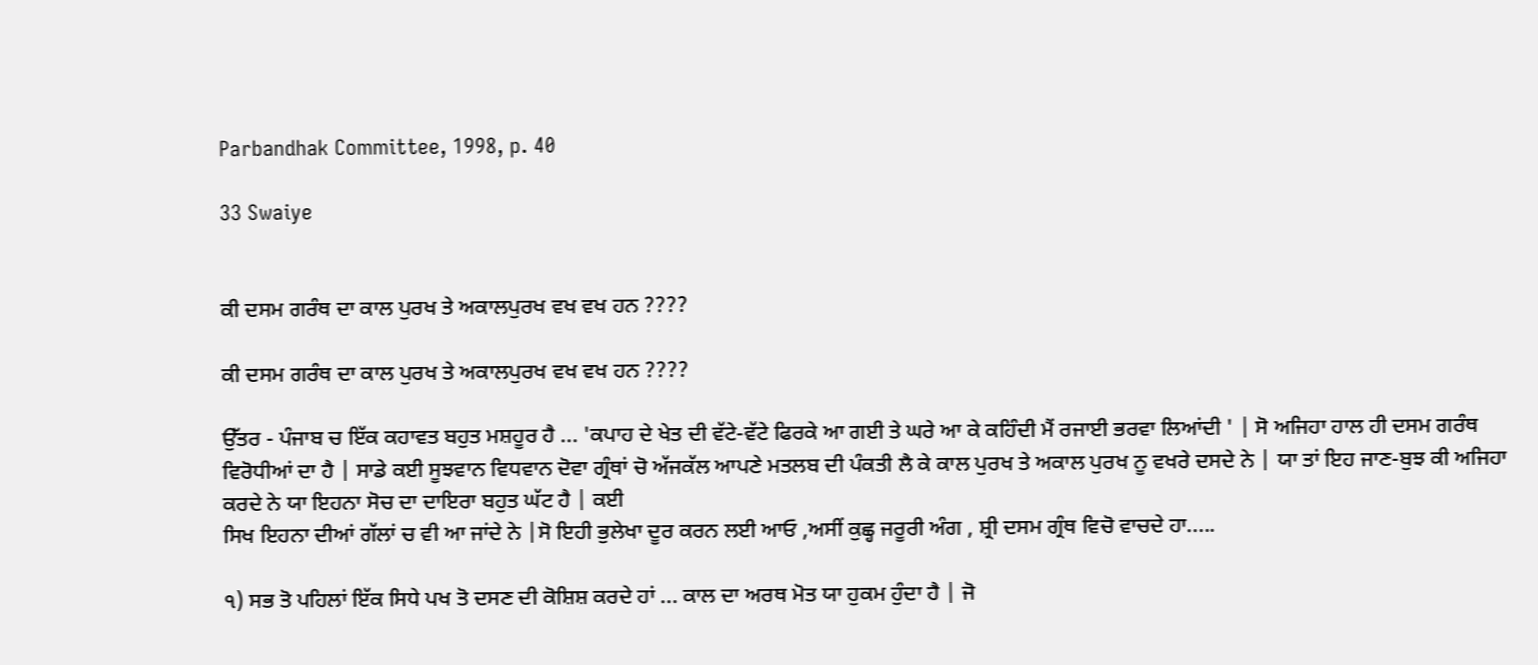Parbandhak Committee, 1998, p. 40

33 Swaiye


ਕੀ ਦਸਮ ਗਰੰਥ ਦਾ ਕਾਲ ਪੁਰਖ ਤੇ ਅਕਾਲਪੁਰਖ ਵਖ ਵਖ ਹਨ ????

ਕੀ ਦਸਮ ਗਰੰਥ ਦਾ ਕਾਲ ਪੁਰਖ ਤੇ ਅਕਾਲਪੁਰਖ ਵਖ ਵਖ ਹਨ ????

ਉੱਤਰ - ਪੰਜਾਬ ਚ ਇੱਕ ਕਹਾਵਤ ਬਹੁਤ ਮਸ਼ਹੂਰ ਹੈ ... 'ਕਪਾਹ ਦੇ ਖੇਤ ਦੀ ਵੱਟੇ-ਵੱਟੇ ਫਿਰਕੇ ਆ ਗਈ ਤੇ ਘਰੇ ਆ ਕੇ ਕਹਿੰਦੀ ਮੈਂ ਰਜਾਈ ਭਰਵਾ ਲਿਆਂਦੀ ' | ਸੋ ਅਜਿਹਾ ਹਾਲ ਹੀ ਦਸਮ ਗਰੰਥ ਵਿਰੋਧੀਆਂ ਦਾ ਹੈ | ਸਾਡੇ ਕਈ ਸੂਝਵਾਨ ਵਿਧਵਾਨ ਦੋਵਾ ਗ੍ਰੰਥਾਂ ਚੋ ਅੱਜਕੱਲ ਆਪਣੇ ਮਤਲਬ ਦੀ ਪੰਕਤੀ ਲੈ ਕੇ ਕਾਲ ਪੁਰਖ ਤੇ ਅਕਾਲ ਪੁਰਖ ਨੂ ਵਖਰੇ ਦਸਦੇ ਨੇ | ਯਾ ਤਾਂ ਇਹ ਜਾਣ-ਬੁਝ ਕੀ ਅਜਿਹਾ ਕਰਦੇ ਨੇ ਯਾ ਇਹਨਾ ਸੋਚ ਦਾ ਦਾਇਰਾ ਬਹੁਤ ਘੱਟ ਹੈ | ਕਈ
ਸਿਖ ਇਹਨਾ ਦੀਆਂ ਗੱਲਾਂ ਚ ਵੀ ਆ ਜਾਂਦੇ ਨੇ |ਸੋ ਇਹੀ ਭੁਲੇਖਾ ਦੂਰ ਕਰਨ ਲਈ ਆਓ ,ਅਸੀਂ ਕੁਛ੍ਹ ਜਰੂਰੀ ਅੰਗ , ਸ਼੍ਰੀ ਦਸਮ ਗ੍ਰੰਥ ਵਿਚੋ ਵਾਚਦੇ ਹਾ.....

੧) ਸਭ ਤੋ ਪਹਿਲਾਂ ਇੱਕ ਸਿਧੇ ਪਖ ਤੋ ਦਸਣ ਦੀ ਕੋਸ਼ਿਸ਼ ਕਰਦੇ ਹਾਂ ... ਕਾਲ ਦਾ ਅਰਥ ਮੋਤ ਯਾ ਹੁਕਮ ਹੁੰਦਾ ਹੈ | ਜੋ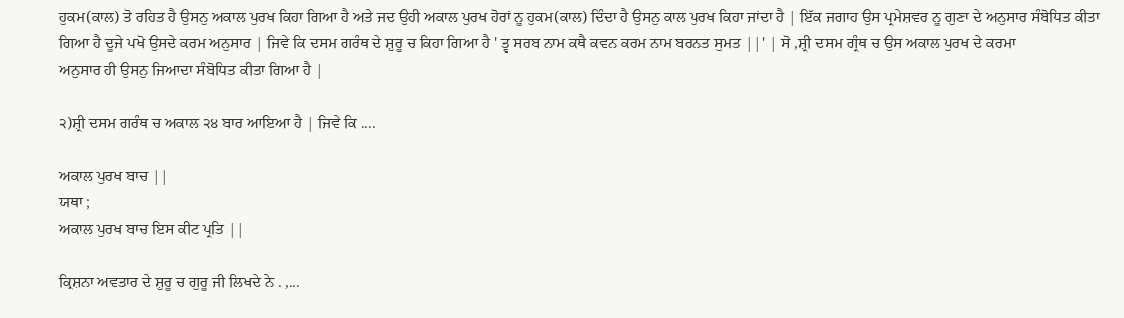ਹੁਕਮ(ਕਾਲ) ਤੋ ਰਹਿਤ ਹੈ ਉਸਨੁ ਅਕਾਲ ਪੁਰਖ ਕਿਹਾ ਗਿਆ ਹੈ ਅਤੇ ਜਦ ਉਹੀ ਅਕਾਲ ਪੁਰਖ ਹੋਰਾਂ ਨੂ ਹੁਕਮ(ਕਾਲ) ਦਿੰਦਾ ਹੈ ਉਸਨੁ ਕਾਲ ਪੁਰਖ ਕਿਹਾ ਜਾਂਦਾ ਹੈ | ਇੱਕ ਜਗਾਹ ਉਸ ਪ੍ਰਮੇਸ਼ਵਰ ਨੂ ਗੁਣਾ ਦੇ ਅਨੁਸਾਰ ਸੰਬੋਧਿਤ ਕੀਤਾ ਗਿਆ ਹੈ ਦੂਜੇ ਪਖੋ ਉਸਦੇ ਕਰਮ ਅਨੁਸਾਰ | ਜਿਵੇ ਕਿ ਦਸਮ ਗਰੰਥ ਦੇ ਸ਼ੁਰੂ ਚ ਕਿਹਾ ਗਿਆ ਹੈ ' ਤ੍ਵ ਸਰਬ ਨਾਮ ਕਥੈ ਕਵਨ ਕਰਮ ਨਾਮ ਬਰਨਤ ਸੁਮਤ ||' | ਸੋ ,ਸ਼੍ਰੀ ਦਸਮ ਗ੍ਰੰਥ ਚ ਉਸ ਅਕਾਲ ਪੁਰਖ ਦੇ ਕਰਮਾ
ਅਨੁਸਾਰ ਹੀ ਉਸਨੁ ਜਿਆਦਾ ਸੰਬੋਧਿਤ ਕੀਤਾ ਗਿਆ ਹੈ |

੨)ਸ਼੍ਰੀ ਦਸਮ ਗਰੰਥ ਚ ਅਕਾਲ ੨੪ ਬਾਰ ਆਇਆ ਹੈ | ਜਿਵੇ ਕਿ ....

ਅਕਾਲ ਪੁਰਖ ਬਾਚ ||
ਯਥਾ ;
ਅਕਾਲ ਪੁਰਖ ਬਾਚ ਇਸ ਕੀਟ ਪ੍ਰਤਿ ||

ਕ੍ਰਿਸ਼ਨਾ ਅਵਤਾਰ ਦੇ ਸ਼ੁਰੂ ਚ ਗੁਰੂ ਜੀ ਲਿਖਦੇ ਨੇ . ,...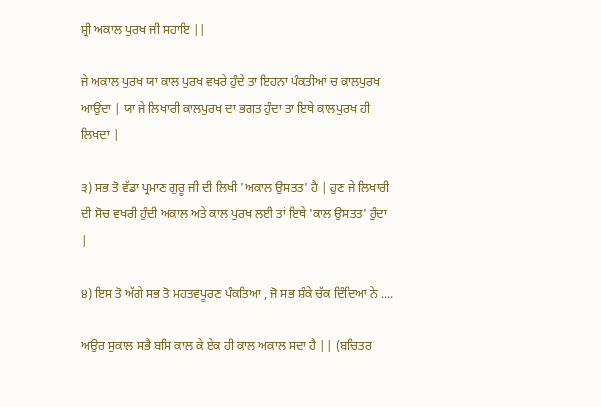ਸ਼੍ਰੀ ਅਕਾਲ ਪੁਰਖ ਜੀ ਸਹਾਇ ||

ਜੇ ਅਕਾਲ ਪੁਰਖ ਯਾ ਕਾਲ ਪੁਰਖ ਵਖਰੇ ਹੁੰਦੇ ਤਾ ਇਹਨਾ ਪੰਕਤੀਆਂ ਚ ਕਾਲਪੁਰਖ ਆਉਂਦਾ | ਯਾ ਜੇ ਲਿਖਾਰੀ ਕਾਲਪੁਰਖ ਦਾ ਭਗਤ ਹੁੰਦਾ ਤਾ ਇਥੇ ਕਾਲਪੁਰਖ ਹੀ ਲਿਖਦਾ |

੩) ਸਭ ਤੋ ਵੱਡਾ ਪ੍ਰਮਾਣ ਗੁਰੂ ਜੀ ਦੀ ਲਿਖੀ 'ਅਕਾਲ ਉਸਤਤ' ਹੈ | ਹੁਣ ਜੇ ਲਿਖਾਰੀ ਦੀ ਸੋਚ ਵਖਰੀ ਹੁੰਦੀ ਅਕਾਲ ਅਤੇ ਕਾਲ ਪੁਰਖ ਲਈ ਤਾਂ ਇਥੇ 'ਕਾਲ ਉਸਤਤ' ਹੁੰਦਾ |

੪) ਇਸ ਤੋ ਅੱਗੇ ਸਭ ਤੋ ਮਹਤਵਪੂਰਣ ਪੰਕਤਿਆ , ਜੋ ਸਭ ਸ਼ੰਕੇ ਚੱਕ ਦਿੰਦਿਆ ਨੇ ....

ਅਉਰ ਸੁਕਾਲ ਸਭੈ ਬਸਿ ਕਾਲ ਕੇ ਏਕ ਹੀ ਕਾਲ ਅਕਾਲ ਸਦਾ ਹੈ || (ਬਚਿਤਰ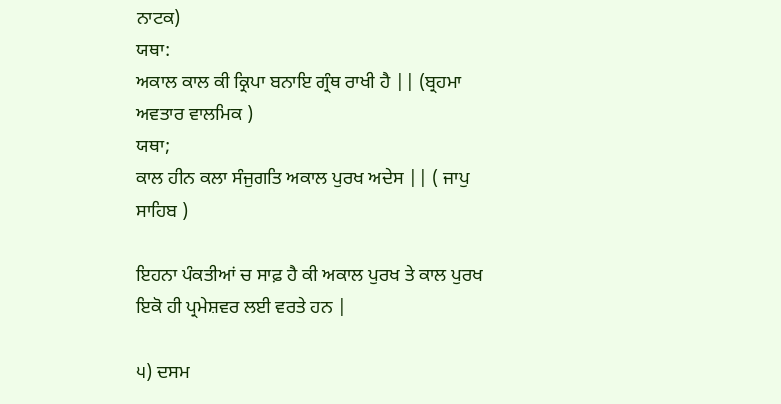ਨਾਟਕ)
ਯਥਾ:
ਅਕਾਲ ਕਾਲ ਕੀ ਕ੍ਰਿਪਾ ਬਨਾਇ ਗ੍ਰੰਥ ਰਾਖੀ ਹੈ || (ਬ੍ਰਹਮਾ ਅਵਤਾਰ ਵਾਲਮਿਕ )
ਯਥਾ;
ਕਾਲ ਹੀਨ ਕਲਾ ਸੰਜੁਗਤਿ ਅਕਾਲ ਪੁਰਖ ਅਦੇਸ || ( ਜਾਪੁ ਸਾਹਿਬ )

ਇਹਨਾ ਪੰਕਤੀਆਂ ਚ ਸਾਫ਼ ਹੈ ਕੀ ਅਕਾਲ ਪੁਰਖ ਤੇ ਕਾਲ ਪੁਰਖ ਇਕੋ ਹੀ ਪ੍ਰਮੇਸ਼ਵਰ ਲਈ ਵਰਤੇ ਹਨ |

੫) ਦਸਮ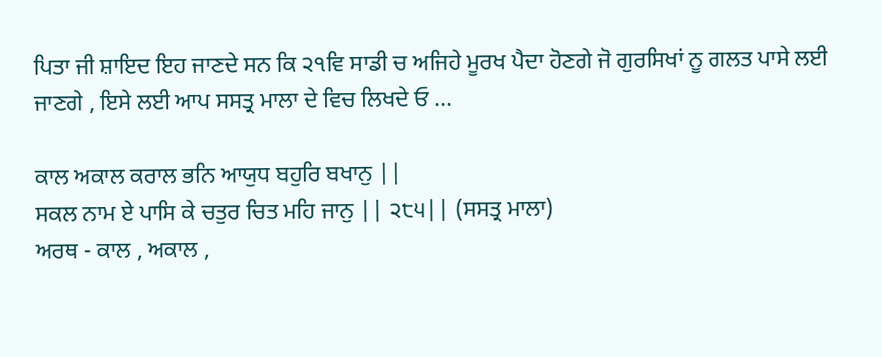ਪਿਤਾ ਜੀ ਸ਼ਾਇਦ ਇਹ ਜਾਣਦੇ ਸਨ ਕਿ ੨੧ਵਿ ਸਾਡੀ ਚ ਅਜਿਹੇ ਮੂਰਖ ਪੈਦਾ ਹੋਣਗੇ ਜੋ ਗੁਰਸਿਖਾਂ ਨੂ ਗਲਤ ਪਾਸੇ ਲਈ ਜਾਣਗੇ , ਇਸੇ ਲਈ ਆਪ ਸਸਤ੍ਰ ਮਾਲਾ ਦੇ ਵਿਚ ਲਿਖਦੇ ਓ ...

ਕਾਲ ਅਕਾਲ ਕਰਾਲ ਭਨਿ ਆਯੁਧ ਬਹੁਰਿ ਬਖਾਨੁ ||
ਸਕਲ ਨਾਮ ਏ ਪਾਸਿ ਕੇ ਚਤੁਰ ਚਿਤ ਮਹਿ ਜਾਨੁ || ੨੮੫|| (ਸਸਤ੍ਰ ਮਾਲਾ)
ਅਰਥ - ਕਾਲ , ਅਕਾਲ ,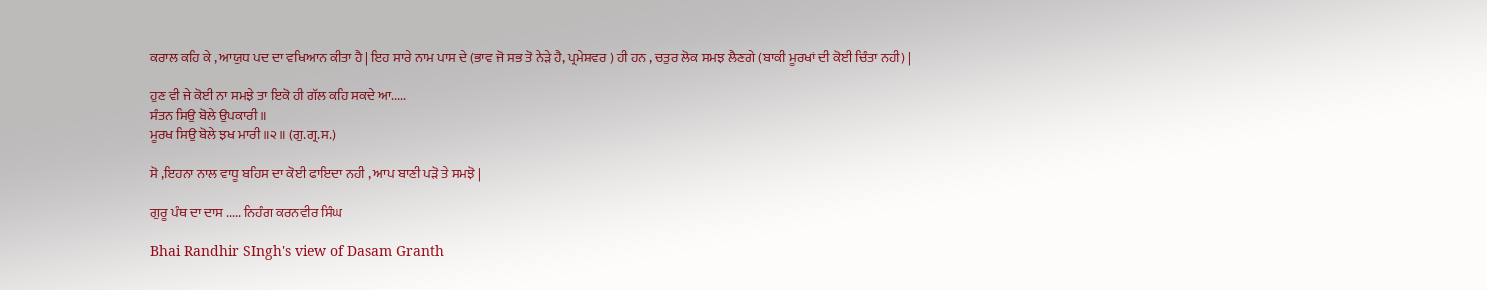ਕਰਾਲ ਕਹਿ ਕੇ , ਆਯੁਧ ਪਦ ਦਾ ਵਖਿਆਨ ਕੀਤਾ ਹੈ | ਇਹ ਸਾਰੇ ਨਾਮ ਪਾਸ ਦੇ (ਭਾਵ ਜੋ ਸਭ ਤੋ ਨੇੜੇ ਹੈ, ਪ੍ਰਮੇਸ਼ਵਰ ) ਹੀ ਹਨ , ਚਤੁਰ ਲੋਕ ਸਮਝ ਲੈਣਗੇ (ਬਾਕੀ ਮੂਰਖਾਂ ਦੀ ਕੋਈ ਚਿੰਤਾ ਨਹੀ) |

ਹੁਣ ਵੀ ਜੇ ਕੋਈ ਨਾ ਸਮਝੇ ਤਾ ਇਕੋ ਹੀ ਗੱਲ ਕਹਿ ਸਕਦੇ ਆ.....
ਸੰਤਨ ਸਿਉ ਬੋਲੇ ਉਪਕਾਰੀ ॥
ਮੂਰਖ ਸਿਉ ਬੋਲੇ ਝਖ ਮਾਰੀ ॥੨॥ (ਗੁ.ਗ੍ਰ.ਸ.)

ਸੋ ,ਇਹਨਾ ਨਾਲ ਵਾਧੂ ਬਹਿਸ ਦਾ ਕੋਈ ਫਾਇਦਾ ਨਹੀ , ਆਪ ਬਾਣੀ ਪੜੋ ਤੇ ਸਮਝੋ |

ਗੁਰੂ ਪੰਥ ਦਾ ਦਾਸ ..... ਨਿਹੰਗ ਕਰਨਵੀਰ ਸਿੰਘ

Bhai Randhir SIngh's view of Dasam Granth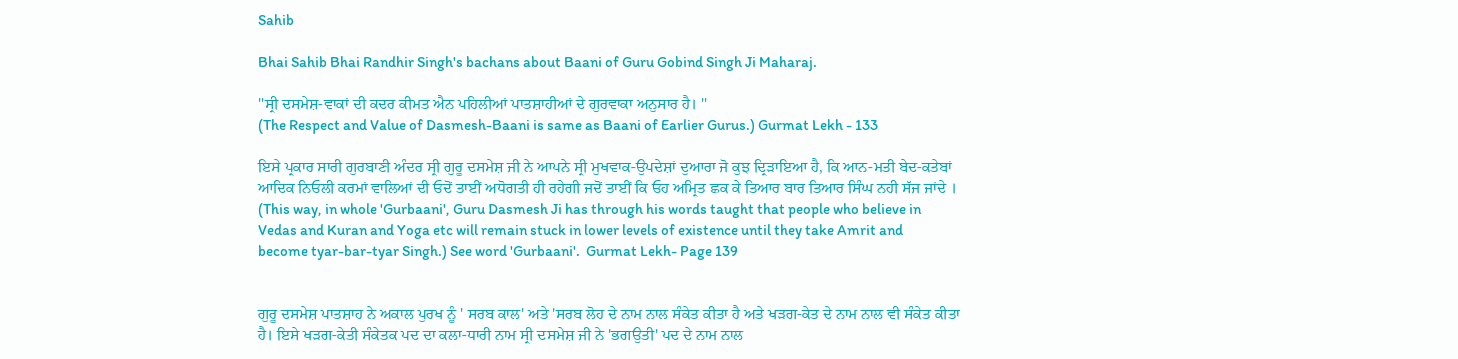Sahib

Bhai Sahib Bhai Randhir Singh's bachans about Baani of Guru Gobind Singh Ji Maharaj.

''ਸ੍ਰੀ ਦਸਮੇਸ਼-ਵਾਕਾਂ ਦੀ ਕਦਰ ਕੀਮਤ ਐਨ ਪਹਿਲੀਆਂ ਪਾਤਸ਼ਾਹੀਆਂ ਦੇ ਗੁਰਵਾਕਾ ਅਨੁਸਾਰ ਹੈ। ''
(The Respect and Value of Dasmesh-Baani is same as Baani of Earlier Gurus.) Gurmat Lekh - 133

ਇਸੇ ਪ੍ਰਕਾਰ ਸਾਰੀ ਗੁਰਬਾਣੀ ਅੰਦਰ ਸ੍ਰੀ ਗੁਰੂ ਦਸਮੇਸ਼ ਜੀ ਨੇ ਆਪਨੇ ਸ੍ਰੀ ਮੁਖਵਾਕ-ਉਪਦੇਸ਼ਾਂ ਦੁਆਰਾ ਜੋ ਕੁਝ ਦ੍ਰਿੜਾਇਆ ਹੈ, ਕਿ ਆਨ-ਮਤੀ ਬੇਦ-ਕਤੇਬਾਂ ਆਦਿਕ ਨਿਓਲੀ ਕਰਮਾਂ ਵਾਲਿਆਂ ਦੀ ਓਦੋਂ ਤਾਈਂ ਅਧੋਗਤੀ ਹੀ ਰਹੇਗੀ ਜਦੋਂ ਤਾਈਂ ਕਿ ਓਹ ਅਮ੍ਰਿਤ ਛਕ ਕੇ ਤਿਆਰ ਬਾਰ ਤਿਆਰ ਸਿੰਘ ਨਹੀ ਸੱਜ ਜਾਂਦੇ ।
(This way, in whole 'Gurbaani', Guru Dasmesh Ji has through his words taught that people who believe in Vedas and Kuran and Yoga etc will remain stuck in lower levels of existence until they take Amrit and become tyar-bar-tyar Singh.) See word 'Gurbaani'.  Gurmat Lekh- Page 139


ਗੁਰੂ ਦਸਮੇਸ਼ ਪਾਤਸ਼ਾਹ ਨੇ ਅਕਾਲ ਪੁਰਖ ਨੂੰ ' ਸਰਬ ਕਾਲ' ਅਤੇ 'ਸਰਬ ਲੋਹ ਦੇ ਨਾਮ ਨਾਲ ਸੰਕੇਤ ਕੀਤਾ ਹੈ ਅਤੇ ਖੜਗ-ਕੇਤ ਦੇ ਨਾਮ ਨਾਲ ਵੀ ਸੰਕੇਤ ਕੀਤਾ ਹੈ। ਇਸੇ ਖੜਗ-ਕੇਤੀ ਸੰਕੇਤਕ ਪਦ ਦਾ ਕਲਾ-ਧਾਰੀ ਨਾਮ ਸ੍ਰੀ ਦਸਮੇਸ਼ ਜੀ ਨੇ 'ਭਗਉਤੀ' ਪਦ ਦੇ ਨਾਮ ਨਾਲ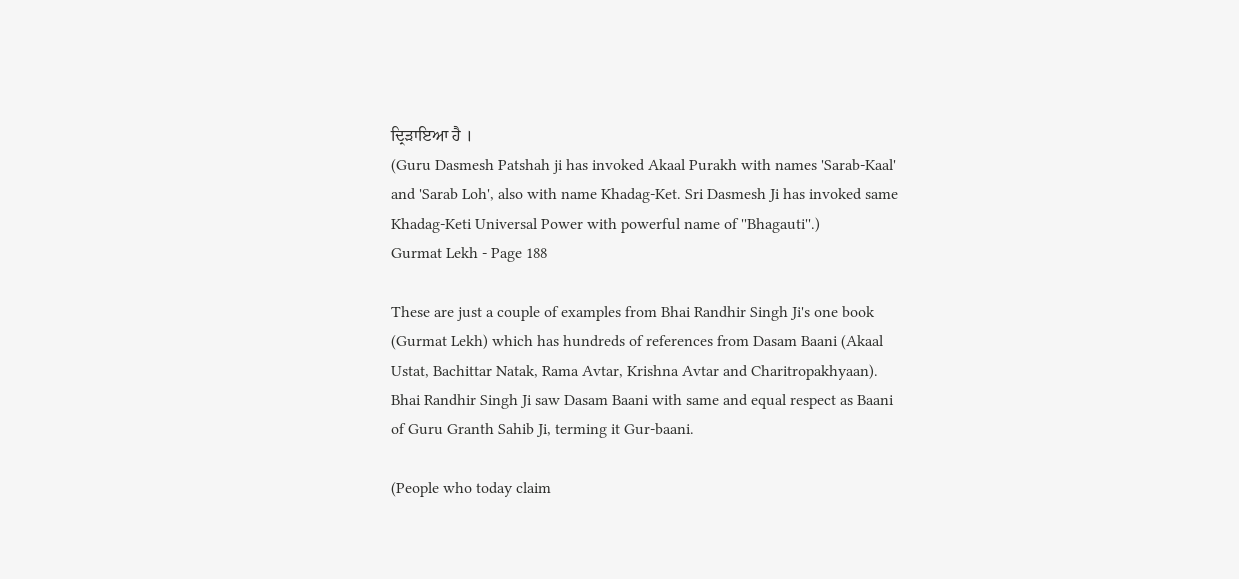ਦ੍ਰਿੜਾਇਆ ਹੈ ।
(Guru Dasmesh Patshah ji has invoked Akaal Purakh with names 'Sarab-Kaal' and 'Sarab Loh', also with name Khadag-Ket. Sri Dasmesh Ji has invoked same Khadag-Keti Universal Power with powerful name of ''Bhagauti''.)
Gurmat Lekh - Page 188

These are just a couple of examples from Bhai Randhir Singh Ji's one book (Gurmat Lekh) which has hundreds of references from Dasam Baani (Akaal Ustat, Bachittar Natak, Rama Avtar, Krishna Avtar and Charitropakhyaan). Bhai Randhir Singh Ji saw Dasam Baani with same and equal respect as Baani of Guru Granth Sahib Ji, terming it Gur-baani.

(People who today claim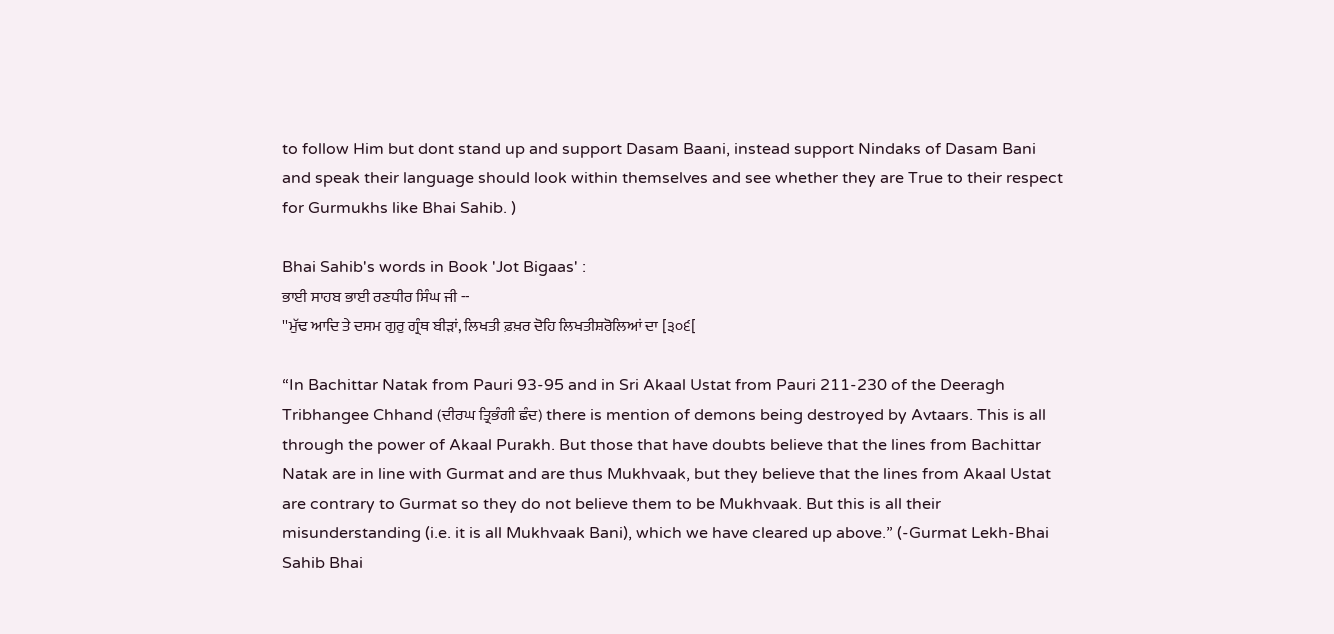to follow Him but dont stand up and support Dasam Baani, instead support Nindaks of Dasam Bani and speak their language should look within themselves and see whether they are True to their respect for Gurmukhs like Bhai Sahib. )

Bhai Sahib's words in Book 'Jot Bigaas' :
ਭਾਈ ਸਾਹਬ ਭਾਈ ਰਣਧੀਰ ਸਿੰਘ ਜੀ --
''ਮੁੱਢ ਆਦਿ ਤੇ ਦਸਮ ਗੁਰੁ ਗ੍ਰੰਥ ਬੀੜਾਂ, ਲਿਖਤੀ ਫ਼ਖ਼ਰ ਦੋਹਿ ਲਿਖਤੀਸ਼ਰੋਲਿਆਂ ਦਾ [੩੦੬[

“In Bachittar Natak from Pauri 93-95 and in Sri Akaal Ustat from Pauri 211-230 of the Deeragh Tribhangee Chhand (ਦੀਰਘ ਤ੍ਰਿਭੰਗੀ ਛੰਦ) there is mention of demons being destroyed by Avtaars. This is all through the power of Akaal Purakh. But those that have doubts believe that the lines from Bachittar Natak are in line with Gurmat and are thus Mukhvaak, but they believe that the lines from Akaal Ustat are contrary to Gurmat so they do not believe them to be Mukhvaak. But this is all their misunderstanding (i.e. it is all Mukhvaak Bani), which we have cleared up above.” (-Gurmat Lekh-Bhai Sahib Bhai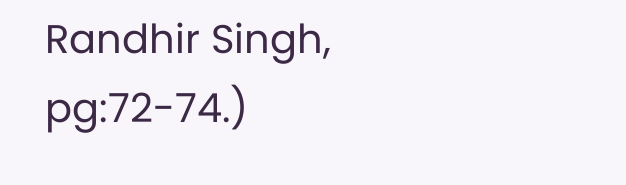Randhir Singh, pg:72-74.)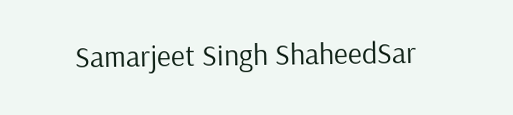Samarjeet Singh ShaheedSar